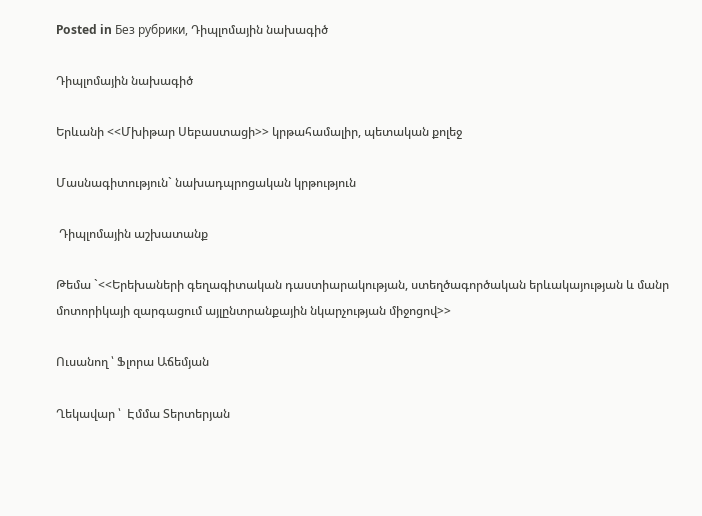Posted in Без рубрики, Դիպլոմային նախագիծ

Դիպլոմային նախագիծ

Երևանի <<Մխիթար Սեբաստացի>> կրթահամալիր, պետական քոլեջ

Մասնագիտություն` նախադպրոցական կրթություն

 Դիպլոմային աշխատանք

Թեմա `<<Երեխաների գեղագիտական դաստիարակության, ստեղծագործական երևակայության և մանր մոտորիկայի զարգացում այլընտրանքային նկարչության միջոցով>>

Ուսանող ՝ Ֆլորա Աճեմյան

Ղեկավար ՝  Էմմա Տերտերյան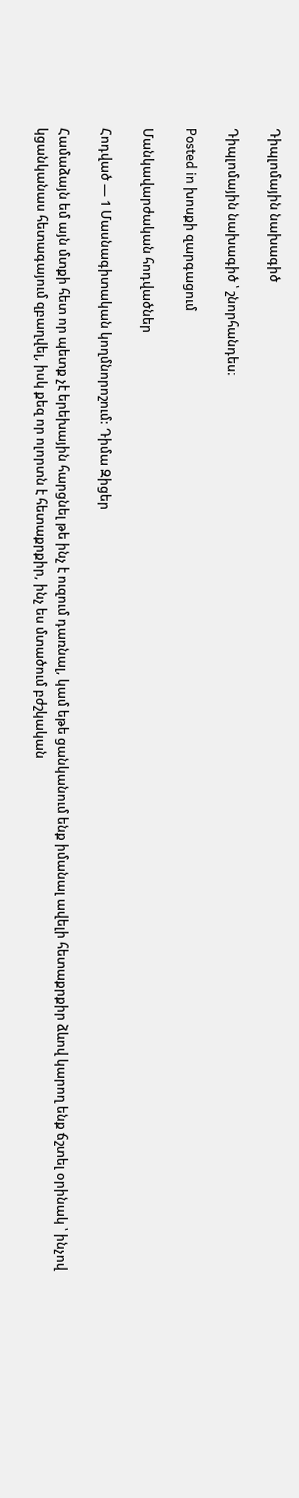Դիպլոմային նախագիծ

Դիպլոմային նախագիծ ՝ շնորհանդես։

Posted in խոսքի զարգացում

Մանկավարժական հոդվածներ

Հոդված — 1 Մասնագիտական կողմնորոշում: Դիմա Զիցեր

Համաձայն եմ այն մտքի հետ որ պետք չէ երեխային հարցնել թե ինչ է ուզում դառնալ, կամ եթե ցանկանում ենք իմանալ ավելի հետաքրքիր ձևով կարող ենք ճշտել օրինակ ՝ ինչով կցանկանաս հետագայում զբաղվել, իսկ քեզ որ ոլորտն է հետաքրքիր, ինչ ես մտածում բժշկական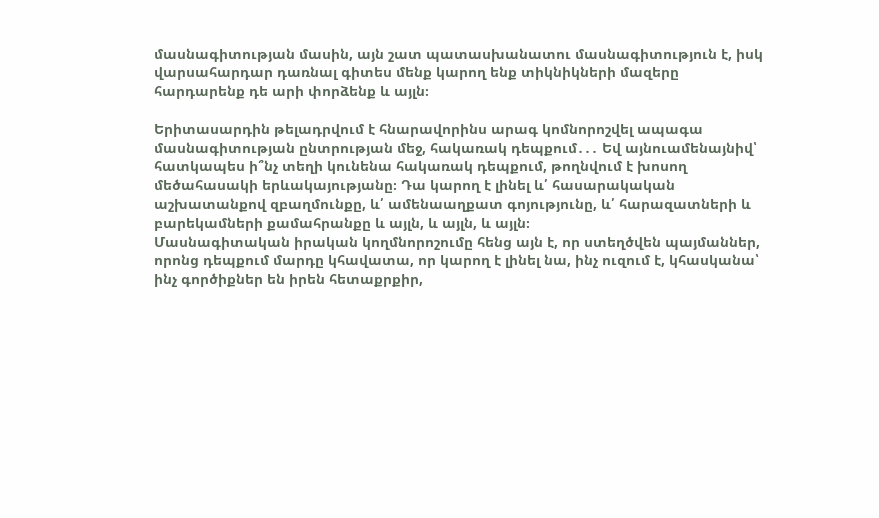մասնագիտության մասին, այն շատ պատասխանատու մասնագիտություն է, իսկ վարսահարդար դառնալ գիտես մենք կարող ենք տիկնիկների մազերը հարդարենք դե արի փորձենք և այլն։

Երիտասարդին թելադրվում է հնարավորինս արագ կոմնորոշվել ապագա մասնագիտության ընտրության մեջ, հակառակ դեպքում․․․ Եվ այնուամենայնիվ՝ հատկապես ի՞նչ տեղի կունենա հակառակ դեպքում, թողնվում է խոսող մեծահասակի երևակայությանը։ Դա կարող է լինել և՛ հասարակական աշխատանքով զբաղմունքը, և՛ ամենաաղքատ գոյությունը, և՛ հարազատների և բարեկամների քամահրանքը և այլն, և այլն, և այլն։
Մասնագիտական իրական կողմնորոշումը հենց այն է, որ ստեղծվեն պայմաններ, որոնց դեպքում մարդը կհավատա, որ կարող է լինել նա, ինչ ուզում է, կհասկանա՝ ինչ գործիքներ են իրեն հետաքրքիր,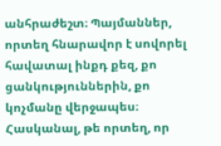անհրաժեշտ։ Պայմաններ, որտեղ հնարավոր է սովորել հավատալ ինքդ քեզ, քո ցանկություններին, քո կոչմանը վերջապես։ Հասկանալ, թե որտեղ, որ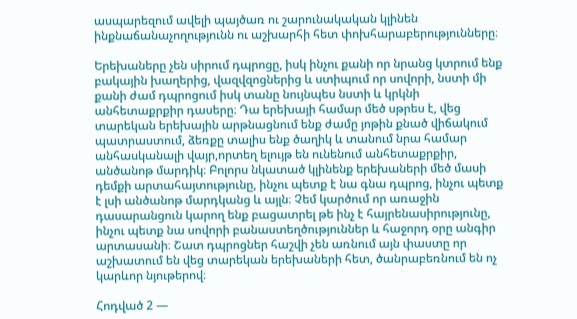ասպարեզում ավելի պայծառ ու շարունակական կլինեն ինքնաճանաչողությունն ու աշխարհի հետ փոխհարաբերությունները։

Երեխաները չեն սիրում դպրոցը, իսկ ինչու քանի որ նրանց կտրում ենք բակային խաղերից, վազվզոցներից և ստիպում որ սովորի, նստի մի քանի ժամ դպրոցում իսկ տանը նույնպես նստի և կրկնի անհետաքրքիր դասերը։ Դա երեխայի համար մեծ սթրես է, վեց տարեկան երեխային արթնացնում ենք ժամը յոթին քնած վիճակում պատրաստում, ձեռքը տալիս ենք ծաղիկ և տանում նրա համար անհասկանալի վայր,որտեղ ելույթ են ունենում անհետաքրքիր, անծանոթ մարդիկ։ Բոլորս նկատած կլինենք երեխաների մեծ մասի դեմքի արտահայտությունը, ինչու պետք է նա գնա դպրոց, ինչու պետք է լսի անծանոթ մարդկանց և այլն։ Չեմ կարծում որ առաջին դասարանցուն կարող ենք բացատրել թե ինչ է հայրենասիրությունը, ինչու պետք նա սովորի բանաստեղծություններ և հաջորդ օրը անգիր արտասանի։ Շատ դպրոցներ հաշվի չեն առնում այն փաստը որ աշխատում են վեց տարեկան երեխաների հետ, ծանրաբեռնում են ոչ կարևոր նյութերով։

Հոդված 2 —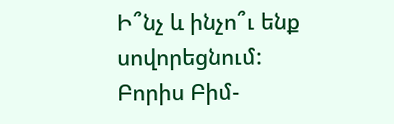Ի՞նչ և ինչո՞ւ ենք սովորեցնում: Բորիս Բիմ-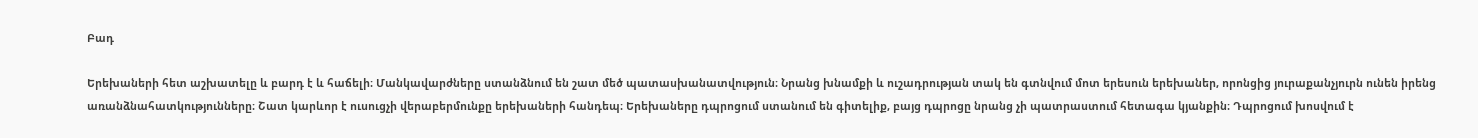Բադ

Երեխաների հետ աշխատելը և բարդ է և հաճելի։ Մանկավարժները ստանձնում են շատ մեծ պատասխանատվություն։ Նրանց խնամքի և ուշադրության տակ են գտնվում մոտ երեսուն երեխաներ, որոնցից յուրաքանչյուրն ունեն իրենց առանձնահատկությունները։ Շատ կարևոր է ուսուցչի վերաբերմունքը երեխաների հանդեպ։ Երեխաները դպրոցում ստանում են գիտելիք, բայց դպրոցը նրանց չի պատրաստում հետագա կյանքին։ Դպրոցում խոսվում է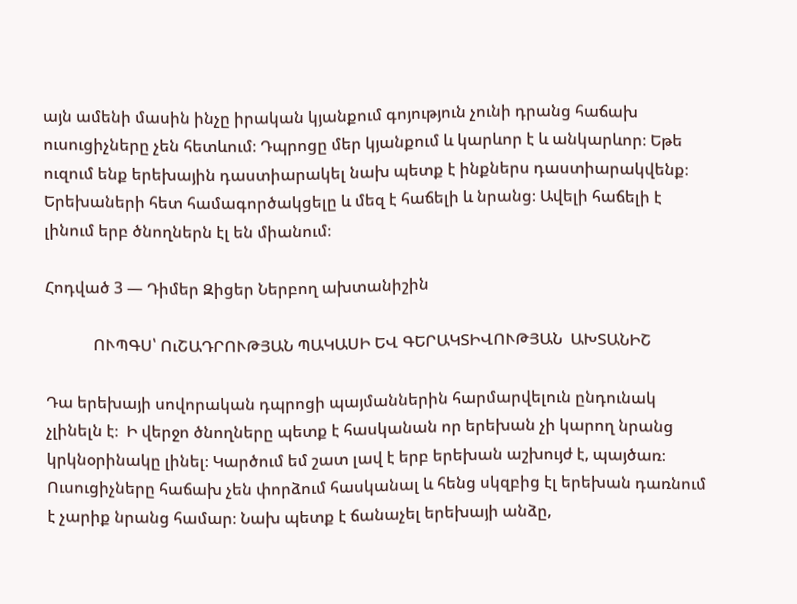այն ամենի մասին ինչը իրական կյանքում գոյություն չունի դրանց հաճախ ուսուցիչները չեն հետևում։ Դպրոցը մեր կյանքում և կարևոր է և անկարևոր։ Եթե ուզում ենք երեխային դաստիարակել նախ պետք է ինքներս դաստիարակվենք։ Երեխաների հետ համագործակցելը և մեզ է հաճելի և նրանց։ Ավելի հաճելի է լինում երբ ծնողներն էլ են միանում։

Հոդված 3 — Դիմեր Զիցեր Ներբող ախտանիշին

            ՈՒՊԳՍ՝ ՈւՇԱԴՐՈՒԹՅԱՆ ՊԱԿԱՍԻ ԵՎ ԳԵՐԱԿՏԻՎՈՒԹՅԱՆ  ԱԽՏԱՆԻՇ

Դա երեխայի սովորական դպրոցի պայմաններին հարմարվելուն ընդունակ չլինելն է։  Ի վերջո ծնողները պետք է հասկանան որ երեխան չի կարող նրանց կրկնօրինակը լինել։ Կարծում եմ շատ լավ է երբ երեխան աշխույժ է, պայծառ։ Ուսուցիչները հաճախ չեն փորձում հասկանալ և հենց սկզբից էլ երեխան դառնում է չարիք նրանց համար։ Նախ պետք է ճանաչել երեխայի անձը,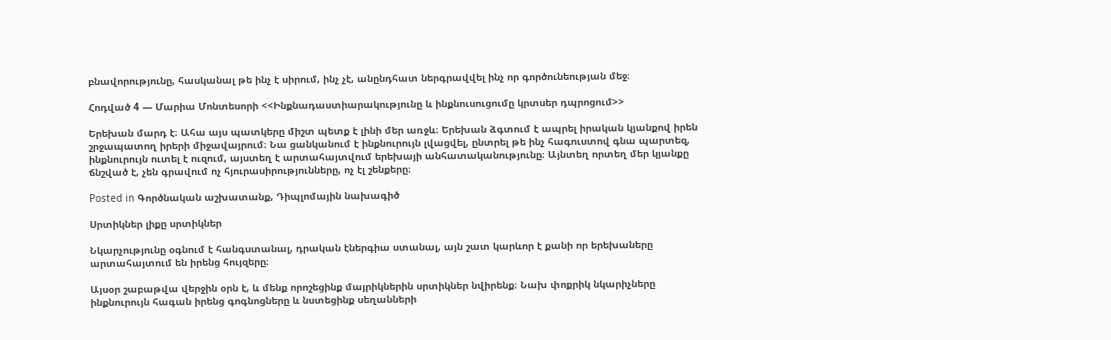բնավորությունը, հասկանալ թե ինչ է սիրում, ինչ չէ, անընդհատ ներգրավվել ինչ որ գործունեության մեջ։

Հոդված 4 — Մարիա Մոնտեսորի <<Ինքնադաստիարակությունը և ինքնուսուցումը կրտսեր դպրոցում>>

Երեխան մարդ է։ Ահա այս պատկերը միշտ պետք է լինի մեր առջև։ Երեխան ձգտում է ապրել իրական կյանքով իրեն շրջապատող իրերի միջավայրում։ Նա ցանկանում է ինքնուրույն լվացվել, ընտրել թե ինչ հագուստով գնա պարտեզ, ինքնուրույն ուտել է ուզում, այստեղ է արտահայտվում երեխայի անհատականությունը։ Այնտեղ որտեղ մեր կյանքը ճնշված է, չեն գրավում ոչ հյուրասիրությունները, ոչ էլ շենքերը։

Posted in Գործնական աշխատանք, Դիպլոմային նախագիծ

Սրտիկներ լիքը սրտիկներ

Նկարչությունը օգնում է հանգստանալ, դրական էներգիա ստանալ, այն շատ կարևոր է քանի որ երեխաները արտահայտում են իրենց հույզերը։

Այսօր շաբաթվա վերջին օրն է, և մենք որոշեցինք մայրիկներին սրտիկներ նվիրենք։ Նախ փոքրիկ նկարիչները ինքնուրույն հագան իրենց գոգնոցները և նստեցինք սեղանների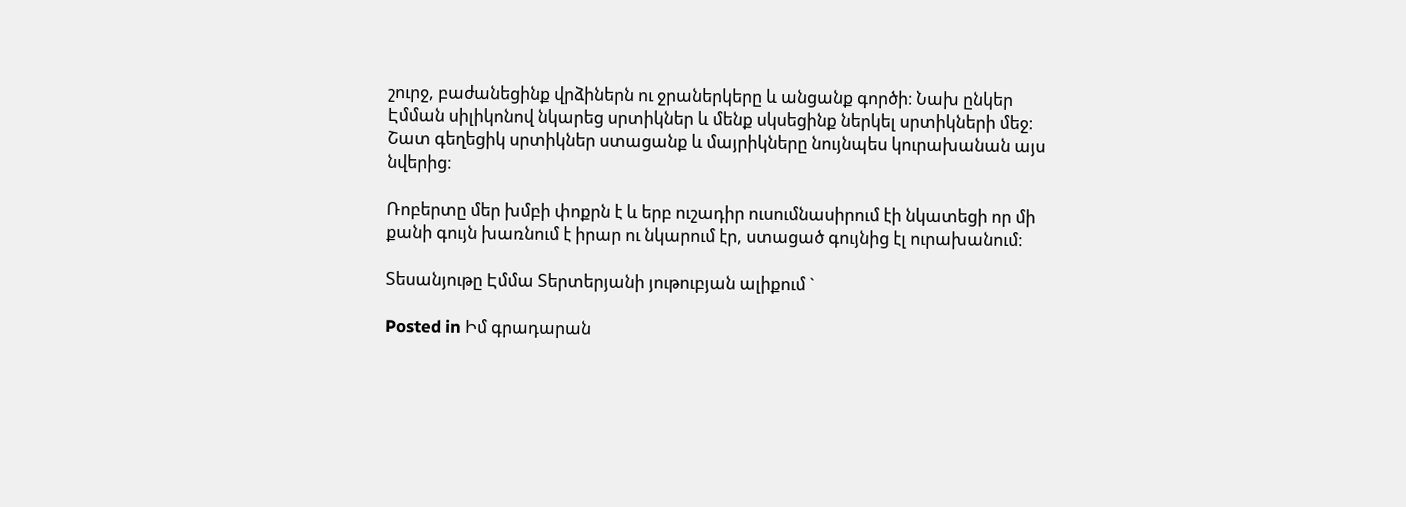շուրջ, բաժանեցինք վրձիներն ու ջրաներկերը և անցանք գործի։ Նախ ընկեր Էմման սիլիկոնով նկարեց սրտիկներ և մենք սկսեցինք ներկել սրտիկների մեջ։ Շատ գեղեցիկ սրտիկներ ստացանք և մայրիկները նույնպես կուրախանան այս նվերից։

Ռոբերտը մեր խմբի փոքրն է և երբ ուշադիր ուսումնասիրում էի նկատեցի որ մի քանի գույն խառնում է իրար ու նկարում էր, ստացած գույնից էլ ուրախանում։

Տեսանյութը Էմմա Տերտերյանի յութուբյան ալիքում `

Posted in Իմ գրադարան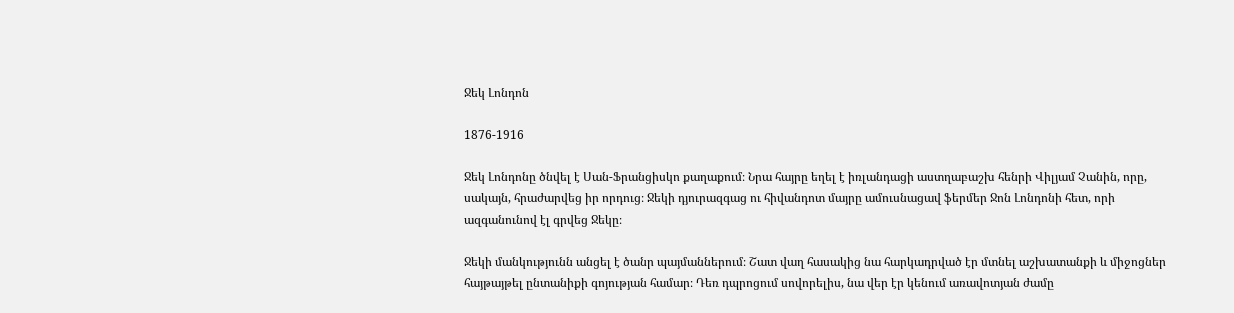Ջեկ Լոնդոն

1876-1916

Ջեկ Լոնդոնը ծնվել է Սան-Ֆրանցիսկո քաղաքում։ Նրա հայրը եղել է իռլանդացի աստղաբաշխ հենրի Վիլյամ Չանին, որը, սակայն, հրաժարվեց իր որդուց։ Ջեկի դյուրազգաց ու հիվանդոտ մայրը ամուսնացավ ֆերմեր Ջոն Լոնդոնի հետ, որի ազգանունով էլ գրվեց Ջեկը։

Ջեկի մանկությունն անցել է ծանր պայմաններում։ Շատ վաղ հասակից նա հարկադրված էր մտնել աշխատանքի և միջոցներ հայթայթել ընտանիքի գոյության համար։ Դեռ դպրոցում սովորելիս, նա վեր էր կենում առավոտյան ժամը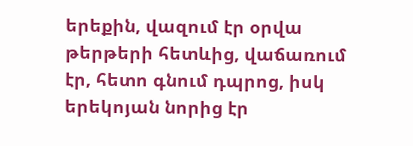երեքին, վազում էր օրվա թերթերի հետևից, վաճառում էր, հետո գնում դպրոց, իսկ երեկոյան նորից էր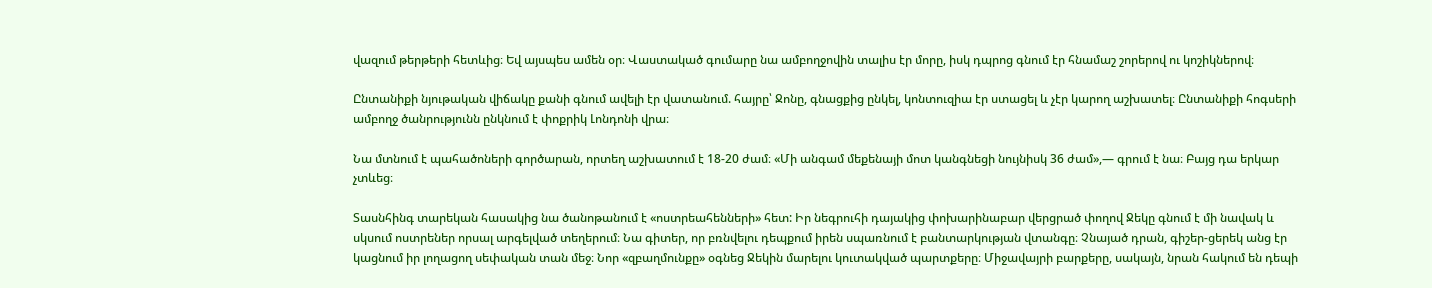վազում թերթերի հետևից։ Եվ այսպես ամեն օր։ Վաստակած գումարը նա ամբողջովին տալիս էր մորը, իսկ դպրոց գնում էր հնամաշ շորերով ու կոշիկներով։

Ընտանիքի նյութական վիճակը քանի գնում ավելի էր վատանում. հայրը՝ Ջոնը, գնացքից ընկել, կոնտուզիա էր ստացել և չէր կարող աշխատել։ Ընտանիքի հոգսերի ամբողջ ծանրությունն ընկնում է փոքրիկ Լոնդոնի վրա։

Նա մտնում է պահածոների գործարան, որտեղ աշխատում է 18-20 ժամ։ «Մի անգամ մեքենայի մոտ կանգնեցի նույնիսկ 36 ժամ»,— գրում է նա։ Բայց դա երկար չտևեց։

Տասնհինգ տարեկան հասակից նա ծանոթանում է «ոստրեահենների» հետ: Իր նեգրուհի դայակից փոխարինաբար վերցրած փողով Ջեկը գնում է մի նավակ և սկսում ոստրեներ որսալ արգելված տեղերում։ Նա գիտեր, որ բռնվելու դեպքում իրեն սպառնում է բանտարկության վտանգը։ Չնայած դրան, գիշեր-ցերեկ անց էր կացնում իր լողացող սեփական տան մեջ։ Նոր «զբաղմունքը» օգնեց Ջեկին մարելու կուտակված պարտքերը։ Միջավայրի բարքերը, սակայն, նրան հակում են դեպի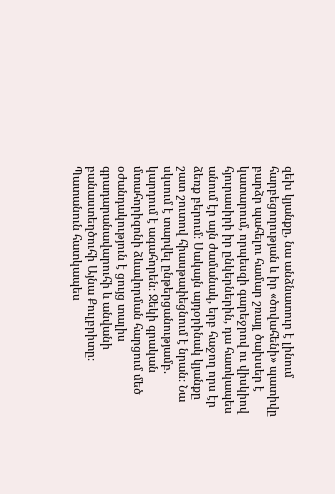զեխ կյանքը, նա անձնատուր է լինում հարբեցողության և իր «ծովահենի» պատիվը բարձր պահելու համար շռայլ ծախսեր է կատարում, որպեսզի գարեջրով ու վիսկիով հյուրասիրի իր ընկերներին, դա հատկապես անում էր այն ժամանակ, երբ հաջող որս էր ձեռք բերում։ Սակայն այդօրինակ կյանքը շատ շուտով հիասթափեցնում է նրան։ Նա սկսում է տարվել ընթերցանությամբ. կարդում է ագահորեն։ Ջեկի գրական մտահորիզոնի ձևավորման հարցում մեծ օժանդակություն է ցույց տալիս գրադարանավարուհի և անվանի բանաստեղծուհի Այնա Քուլբրիտը։ Պատանուն հատկապես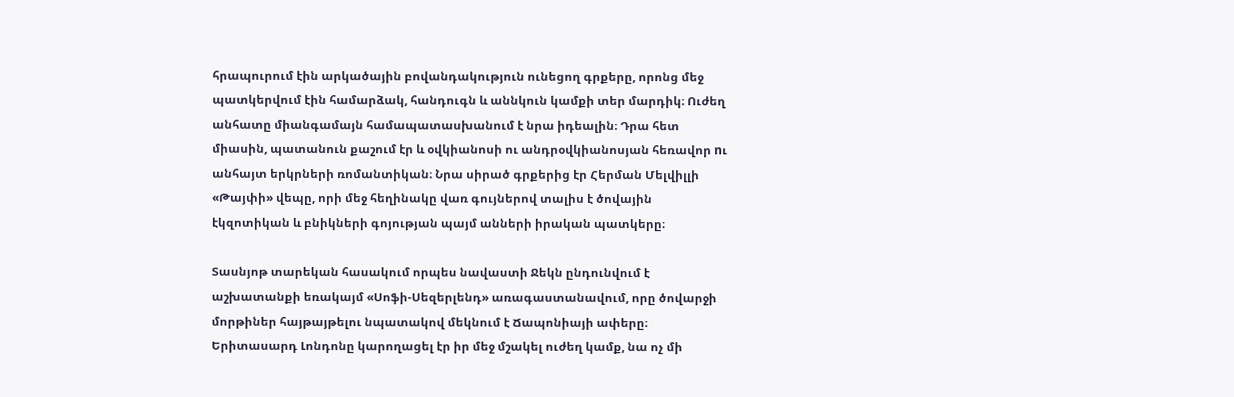հրապուրում էին արկածային բովանդակություն ունեցող գրքերը, որոնց մեջ պատկերվում էին համարձակ, հանդուգն և աննկուն կամքի տեր մարդիկ։ Ուժեղ անհատը միանգամայն համապատասխանում է նրա իդեալին։ Դրա հետ միասին, պատանուն քաշում էր և օվկիանոսի ու անդրօվկիանոսյան հեռավոր nւ անհայտ երկրների ռոմանտիկան։ Նրա սիրած գրքերից էր Հերման Մելվիլլի «Թայփի» վեպը, որի մեջ հեղինակը վառ գույներով տալիս է ծովային էկզոտիկան և բնիկների գոյության պայմ անների իրական պատկերը։

Տասնյոթ տարեկան հասակում որպես նավաստի Ջեկն ընդունվում է աշխատանքի եռակայմ «Սոֆի-Սեզերլենդ» առագաստանավում, որը ծովարջի մորթիներ հայթայթելու նպատակով մեկնում է Ճապոնիայի ափերը։ Երիտասարդ Լոնդոնը կարողացել էր իր մեջ մշակել ուժեղ կամք, նա ոչ մի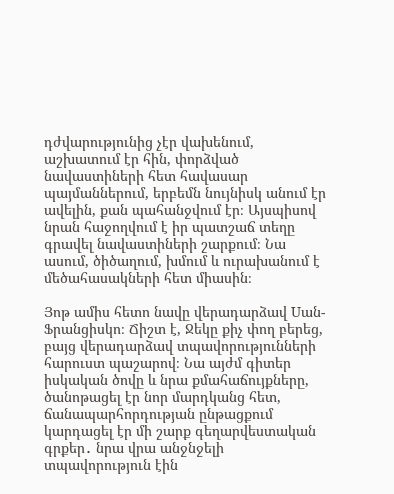դժվարությունից չէր վախենում, աշխատում էր հին, փորձված նավաստիների հետ հավասար պայմաններում, երբեմն նույնիսկ անում էր ավելին, քան պահանջվում էր։ Այսպիսով նրան հաջողվում է իր պատշաճ տեղը գրավել նավաստիների շարքում։ Նա ասում, ծիծաղում, խմում և ուրախանում է մեծահասակների հետ միասին։

Յոթ ամիս հետո նավը վերադարձավ Uան-Ֆրանցիսկո։ Ճիշտ է, Ջեկը քիչ փող բերեց, բայց վերադարձավ տպավորությունների հարուստ պաշարով։ Նա այժմ գիտեր իսկական ծովը և նրա քմահաճույքները, ծանոթացել էր նոր մարդկանց հետ, ճանապարհորդության ընթացքում կարդացել էր մի շարք գեղարվեստական գրքեր․ նրա վրա անջնջելի տպավորություն էին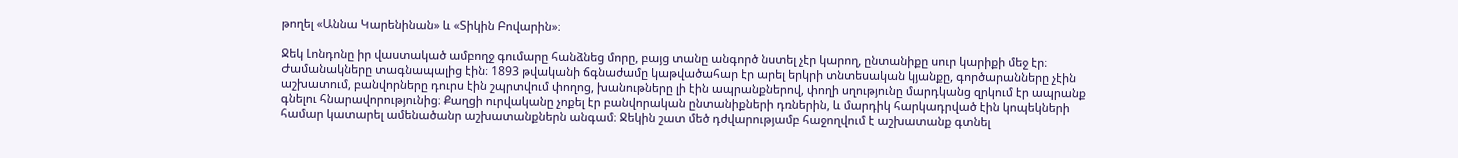թողել «Աննա Կարենինան» և «Տիկին Բովարին»։

Ջեկ Լոնդոնը իր վաստակած ամբողջ գումարը հանձնեց մորը, բայց տանը անգործ նստել չէր կարող, ընտանիքը սուր կարիքի մեջ էր։ Ժամանակները տագնապալից էին։ 1893 թվականի ճգնաժամը կաթվածահար էր արել երկրի տնտեսական կյանքը, գործարանները չէին աշխատում, բանվորները դուրս էին շպրտվում փողոց, խանութները լի էին ապրանքներով, փողի սղությունը մարդկանց զրկում էր ապրանք գնելու հնարավորությունից։ Քաղցի ուրվականը չոքել էր բանվորական ընտանիքների դռներին, և մարդիկ հարկադրված էին կոպեկների համար կատարել ամենածանր աշխատանքներն անգամ։ Ջեկին շատ մեծ դժվարությամբ հաջողվում է աշխատանք գտնել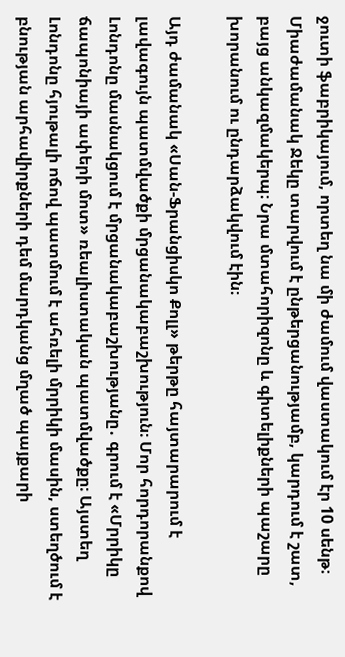ջուտի ֆաբրիկայում, որտեղ նա մի ժամում վաստակում էր 10 սենթ։ Միաժամանակ Ջեկը տարվում է ընթերցանությամբ, կարդում է շատ, բայց անկազմակերպ։ Նրա մտահորիզոնը և գիտելիքների պաշարը խորանում ու ընդարձակվում էին։

Այդ ժամանակ «Սան-Ֆրանցիսկո Քոլլ» թերթը հայտարարում է լավագույն պատմվածքի մրցանակաբաշխություն։ Մոր հորդորանքով Լոնդոնը մասնակցում է մրցանակաբաշխությանը․ գրում է «Մրրիկը ճապոնիայի ափերի մոտ» ռեալիստական պատմվածքը։ Այստեղ Լոնդոնը հյութալի ոճով պատմում է ահռելի մրրիկի մասին, ստեղծում է բնության արհավիրքների դեմ մարդկանց մղած պայքարի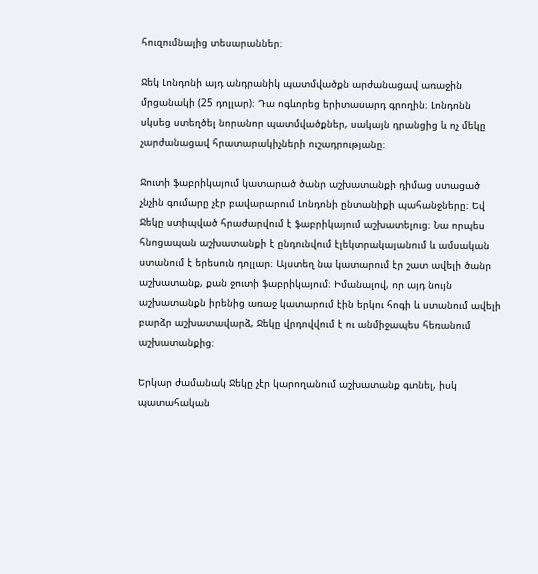հուզումնալից տեսարաններ։

Ջեկ Լոնդոնի այդ անդրանիկ պատմվածքն արժանացավ առաջին մրցանակի (25 դոլլար)։ Դա ոգևորեց երիտասարդ գրողին։ Լոնդոնն սկսեց ստեղծել նորանոր պատմվածքներ, սակայն դրանցից և ոչ մեկը չարժանացավ հրատարակիչների ուշադրությանը։

Ջուտի ֆաբրիկայում կատարած ծանր աշխատանքի դիմաց ստացած չնչին գումարը չէր բավարարում Լոնդոնի ընտանիքի պահանջները։ Եվ Ջեկը ստիպված հրաժարվում է ֆաբրիկայում աշխատելուց։ Նա որպես հնոցապան աշխատանքի է ընդունվում էլեկտրակայանում և ամսական ստանում է երեսուն դոլլար։ Այստեղ նա կատարում էր շատ ավելի ծանր աշխատանք, քան ջուտի ֆաբրիկայում։ Իմանալով, որ այդ նույն աշխատանքն իրենից առաջ կատարում էին երկու հոգի և ստանում ավելի բարձր աշխատավարձ, Ջեկը վրդովվում է ու անմիջապես հեռանում աշխատանքից։

Երկար ժամանակ Ջեկը չէր կարողանում աշխատանք գտնել, իսկ պատահական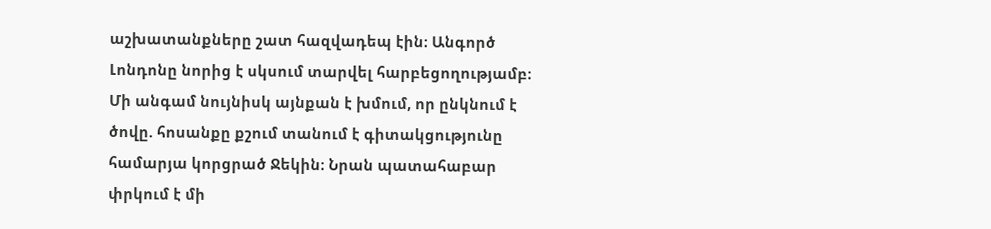աշխատանքները շատ հազվադեպ էին։ Անգործ Լոնդոնը նորից է սկսում տարվել հարբեցողությամբ։ Մի անգամ նույնիսկ այնքան է խմում, որ ընկնում է ծովը. հոսանքը քշում տանում է գիտակցությունը համարյա կորցրած Ջեկին։ Նրան պատահաբար փրկում է մի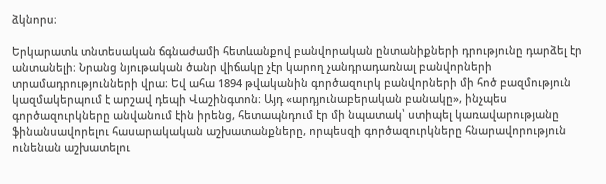ձկնորս։

Երկարատև տնտեսական ճգնաժամի հետևանքով բանվորական ընտանիքների դրությունը դարձել էր անտանելի։ Նրանց նյութական ծանր վիճակը չէր կարող չանդրադառնալ բանվորների տրամադրությունների վրա։ Եվ ահա 1894 թվականին գործազուրկ բանվորների մի հոծ բազմություն կազմակերպում է արշավ դեպի Վաշինգտոն։ Այդ «արդյունաբերական բանակը», ինչպես գործազուրկները անվանում էին իրենց, հետապնդում էր մի նպատակ՝ ստիպել կառավարությանը ֆինանսավորելու հասարակական աշխատանքները, որպեսզի գործազուրկները հնարավորություն ունենան աշխատելու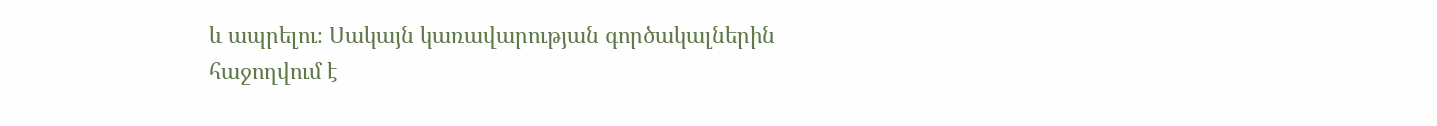և ապրելու։ Սակայն կառավարության գործակալներին հաջողվում է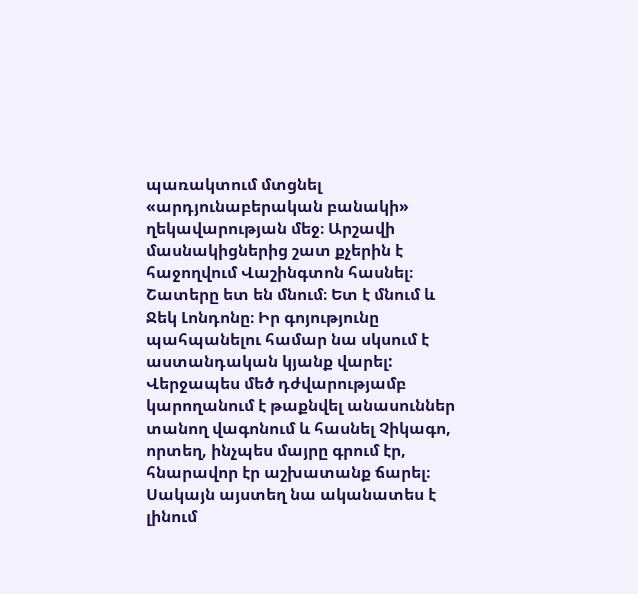պառակտում մտցնել «արդյունաբերական բանակի» ղեկավարության մեջ։ Արշավի մասնակիցներից շատ քչերին է հաջողվում Վաշինգտոն հասնել։ Շատերը ետ են մնում։ Ետ է մնում և Ջեկ Լոնդոնը։ Իր գոյությունը պահպանելու համար նա սկսում է աստանդական կյանք վարել: Վերջապես մեծ դժվարությամբ կարողանում է թաքնվել անասուններ տանող վագոնում և հասնել Չիկագո, որտեղ, ինչպես մայրը գրում էր, հնարավոր էր աշխատանք ճարել։ Սակայն այստեղ նա ականատես է լինում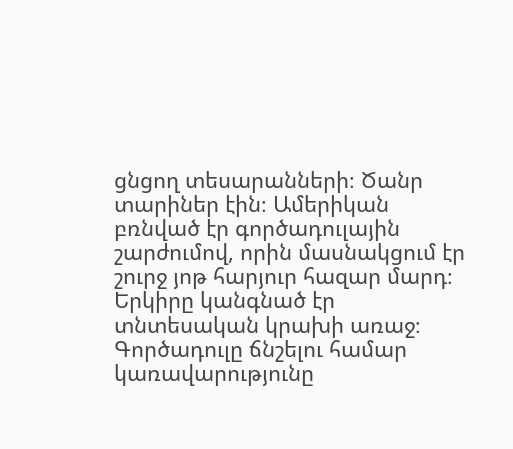ցնցող տեսարանների։ Ծանր տարիներ էին։ Ամերիկան բռնված էր գործադուլային շարժումով, որին մասնակցում էր շուրջ յոթ հարյուր հազար մարդ։ Երկիրը կանգնած էր տնտեսական կրախի առաջ։ Գործադուլը ճնշելու համար կառավարությունը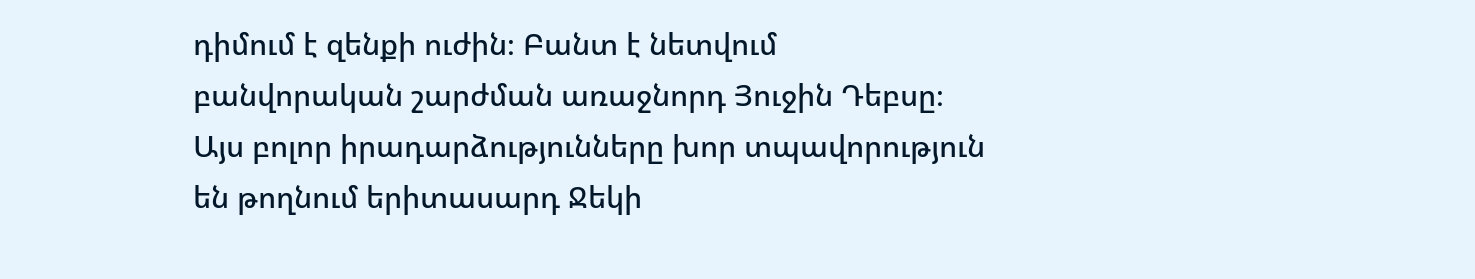դիմում է զենքի ուժին։ Բանտ է նետվում բանվորական շարժման առաջնորդ Յուջին Դեբսը։ Այս բոլոր իրադարձությունները խոր տպավորություն են թողնում երիտասարդ Ջեկի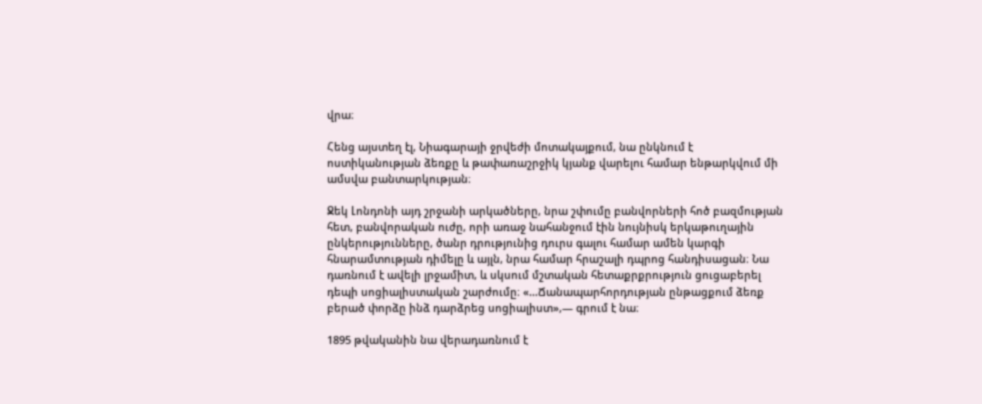վրա։

Հենց այստեղ էլ, Նիագարայի ջրվեժի մոտակայքում, նա ընկնում է ոստիկանության ձեռքը և թափառաշրջիկ կյանք վարելու համար ենթարկվում մի ամսվա բանտարկության։

Ջեկ Լոնդոնի այդ շրջանի արկածները, նրա շփումը բանվորների հոծ բազմության հետ, բանվորական ուժը, որի առաջ նահանջում էին նույնիսկ երկաթուղային ընկերությունները, ծանր դրությունից դուրս գալու համար ամեն կարգի հնարամտության դիմելը և այլն, նրա համար հրաշալի դպրոց հանդիսացան։ Նա դառնում է ավելի լրջամիտ, և սկսում մշտական հետաքրքրություն ցուցաբերել դեպի սոցիալիստական շարժումը։ «…Ճանապարհորդության ընթացքում ձեռք բերած փորձը ինձ դարձրեց սոցիալիստ»,— գրում է նա։

1895 թվականին նա վերադառնում է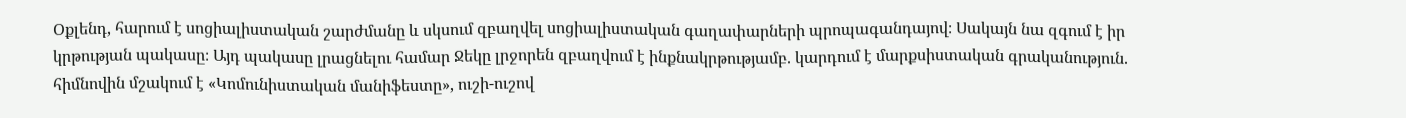Օքլենդ, հարում է սոցիալիստական շարժմանը և սկսում զբաղվել սոցիալիստական գաղափարների պրոպագանդայով։ Սակայն նա զգում է իր կրթության պակասը։ Այդ պակասը լրացնելու համար Ջեկը լրջորեն զբաղվում է ինքնակրթությամբ. կարդում է մարքսիստական գրականություն. հիմնովին մշակում է «Կոմունիստական մանիֆեստը», ուշի-ուշով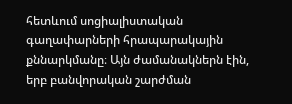հետևում սոցիալիստական գաղափարների հրապարակային քննարկմանը։ Այն ժամանակներն էին, երբ բանվորական շարժման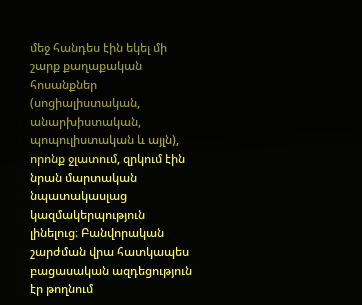մեջ հանդես էին եկել մի շարք քաղաքական հոսանքներ (սոցիալիստական, անարխիստական, պոպուլիստական և այլն), որոնք ջլատում, զրկում էին նրան մարտական նպատակասլաց կազմակերպություն լինելուց։ Բանվորական շարժման վրա հատկապես բացասական ազդեցություն էր թողնում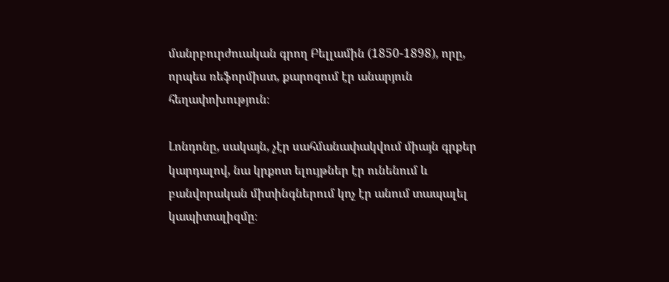մանրբուրժուական գրող Բելլամին (1850-1898), որը, որպես ռեֆորմիստ, քարոզում էր անարյուն հեղափոխություն։

Լոնդոնը, սակայն, չէր սահմանափակվում միայն գրքեր կարդալով, նա կրքոտ ելույթներ էր ունենում և բանվորական միտինգներում կոչ էր անում տապալել կապիտալիզմը։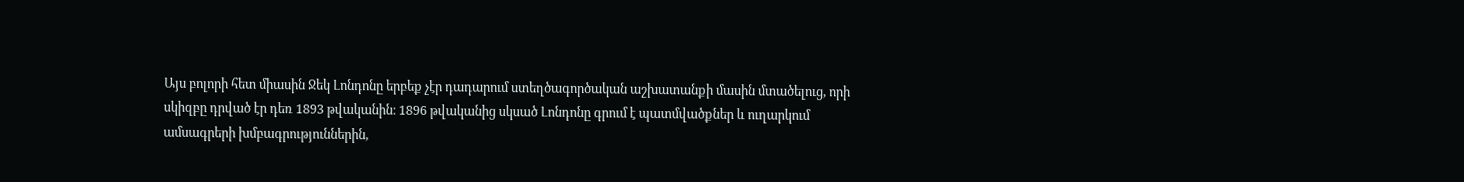Այս բոլորի հետ միասին Ջեկ Լոնդոնը երբեք չէր դադարում ստեղծագործական աշխատանքի մասին մտածելուց, որի սկիզբը դրված էր դեռ 1893 թվականին։ 1896 թվականից սկսած Լոնդոնը գրում է պատմվածքներ և ուղարկում ամսագրերի խմբագրություններին,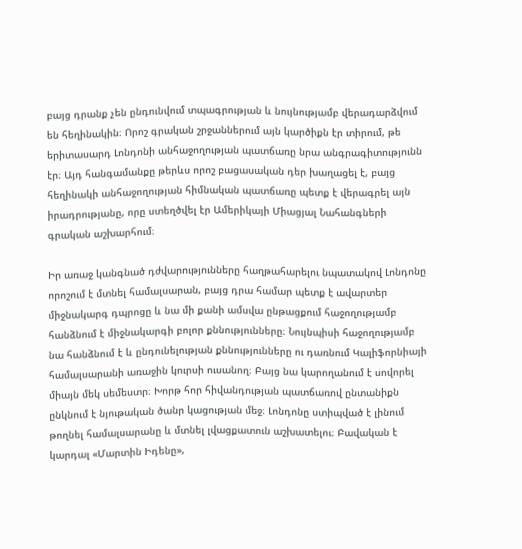բայց դրանք չեն ընդունվում տպագրության և նույնությամբ վերադարձվում են հեղինակին։ Որոշ գրական շրջաններում այն կարծիքն էր տիրում, թե երիտասարդ Լոնդոնի անհաջողության պատճառը նրա անգրագիտությունն էր։ Այդ հանգամանքը թերևս որոշ բացասական դեր խաղացել է, բայց հեղինակի անհաջողության հիմնական պատճառը պետք է վերագրել այն իրադրությանը, որը ստեղծվել էր Ամերիկայի Միացյալ Նահանգների գրական աշխարհում։

Իր առաջ կանգնած դժվարությունները հաղթահարելու նպատակով Լոնդոնը որոշում է մտնել համալսարան, բայց դրա համար պետք է ավարտեր միջնակարգ դպրոցը և նա մի քանի ամսվա ընթացքում հաջողությամբ հանձնում է միջնակարգի բոլոր քննությունները։ Նույնպիսի հաջողությամբ նա հանձնում է և ընդունելության քննությունները ու դառնում Կալիֆորնիայի համալսարանի առաջին կուրսի ուսանող։ Բայց նա կարողանում է սովորել միայն մեկ սեմեստր։ Խորթ հոր հիվանդության պատճառով ընտանիքն ընկնում է նյութական ծանր կացության մեջ։ Լոնդոնը ստիպված է լինում թողնել համալսարանը և մտնել լվացքատուն աշխատելու։ Բավական է կարդալ «Մարտին Իդենը»,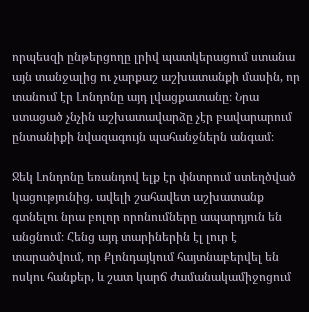որպեսզի ընթերցողը լրիվ պատկերացում ստանա այն տանջալից ու չարքաշ աշխատանքի մասին, որ տանում էր Լոնդոնը այդ լվացքատանը։ Նրա ստացած չնչին աշխատավարձը չէր բավարարում ընտանիքի նվազագույն պահանջներն անգամ։

Ջեկ Լոնդոնը եռանդով ելք էր փնտրում ստեղծված կացությունից. ավելի շահավետ աշխատանք գտնելու նրա բոլոր որոնումները ապարդյուն են անցնում։ Հենց այդ տարիներին էլ լուր է տարածվում, որ Քլոնդայկում հայտնաբերվել են ոսկու հանքեր, և շատ կարճ ժամանակամիջոցում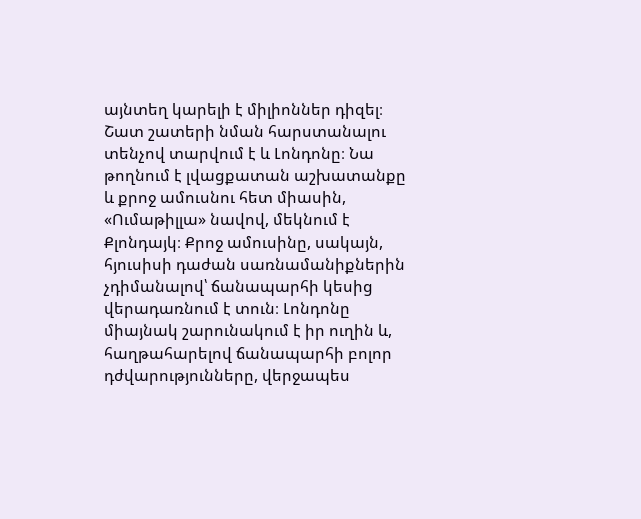այնտեղ կարելի է միլիոններ դիզել։ Շատ շատերի նման հարստանալու տենչով տարվում է և Լոնդոնը։ Նա թողնում է լվացքատան աշխատանքը և քրոջ ամուսնու հետ միասին, «Ումաթիլլա» նավով, մեկնում է Քլոնդայկ։ Քրոջ ամուսինը, սակայն, հյուսիսի դաժան սառնամանիքներին չդիմանալով՝ ճանապարհի կեսից վերադառնում է տուն։ Լոնդոնը միայնակ շարունակում է իր ուղին և, հաղթահարելով ճանապարհի բոլոր դժվարությունները, վերջապես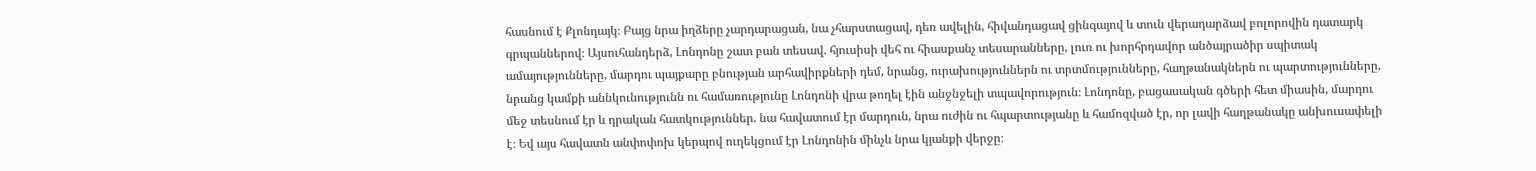հասնում է Քլոնդայկ։ Բայց նրա իղձերը չարդարացան, նա չհարստացավ, դեռ ավելին, հիվանդացավ ցինգայով և տուն վերադարձավ բոլորովին դատարկ գրպաններով։ Այսուհանդերձ, Լոնդոնը շատ բան տեսավ. հյուսիսի վեհ ու հիասքանչ տեսարանները, լուռ ու խորհրդավոր անծայրածիր սպիտակ ամայությունները, մարդու պայքարը բնության արհավիրքների դեմ, նրանց, ուրախություններն ու տրտմությունները, հաղթանակներն ու պարտությունները, նրանց կամքի աննկունությունն ու համառությունը Լոնդոնի վրա թողել էին անջնջելի տպավորություն։ Լոնդոնը, բացասական գծերի հետ միասին, մարդու մեջ տեսնում էր և դրական հատկություններ. նա հավատում էր մարդուն, նրա ուժին ու հպարտությանը և համոզված էր, որ լավի հաղթանակը անխուսափելի է։ Եվ այս հավատն անփոփոխ կերպով ուղեկցում էր Լոնդոնին մինչև նրա կյանքի վերջը։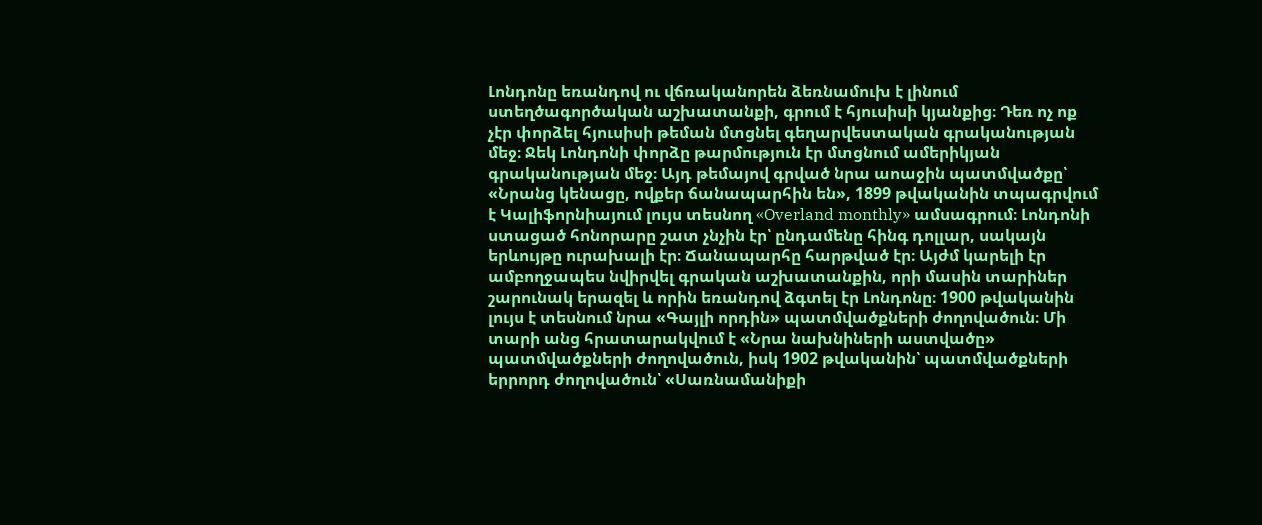Լոնդոնը եռանդով ու վճռականորեն ձեռնամուխ է լինում ստեղծագործական աշխատանքի, գրում է հյուսիսի կյանքից։ Դեռ ոչ ոք չէր փորձել հյուսիսի թեման մտցնել գեղարվեստական գրականության մեջ։ Ջեկ Լոնդոնի փորձը թարմություն էր մտցնում ամերիկյան գրականության մեջ։ Այդ թեմայով գրված նրա աոաջին պատմվածքը՝ «Նրանց կենացը, ովքեր ճանապարհին են», 1899 թվականին տպագրվում է Կալիֆորնիայում լույս տեսնող «Overland monthly» ամսագրում։ Լոնդոնի ստացած հոնորարը շատ չնչին էր՝ ընդամենը հինգ դոլլար, սակայն երևույթը ուրախալի էր։ Ճանապարհը հարթված էր։ Այժմ կարելի էր ամբողջապես նվիրվել գրական աշխատանքին, որի մասին տարիներ շարունակ երազել և որին եռանդով ձգտել էր Լոնդոնը։ 1900 թվականին լույս է տեսնում նրա «Գայլի որդին» պատմվածքների ժողովածուն։ Մի տարի անց հրատարակվում է «Նրա նախնիների աստվածը» պատմվածքների ժողովածուն, իսկ 1902 թվականին՝ պատմվածքների երրորդ ժողովածուն՝ «Սառնամանիքի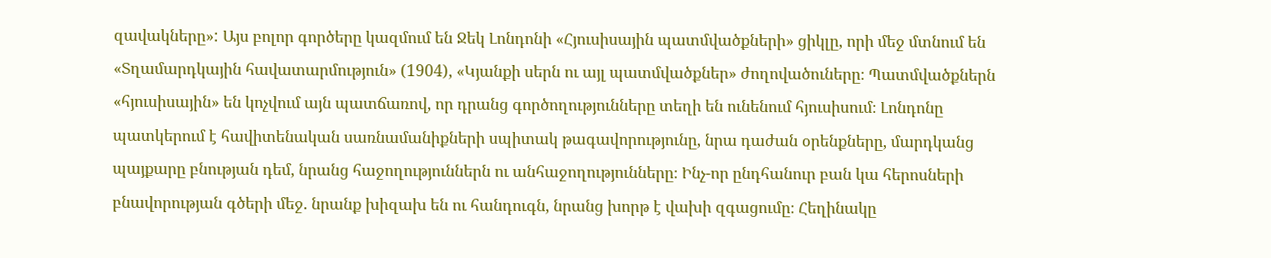զավակները»: Այս բոլոր գործերը կազմում են Ջեկ Լոնդոնի «Հյուսիսային պատմվածքների» ցիկլը, որի մեջ մտնում են «Տղամարդկային հավատարմություն» (1904), «Կյանքի սերն ու այլ պատմվածքներ» ժողովածուները։ Պատմվածքներն «հյուսիսային» են կոչվում այն պատճառով, որ դրանց գործողությունները տեղի են ունենում հյուսիսում։ Լոնդոնը պատկերում է հավիտենական սառնամանիքների սպիտակ թագավորությունը, նրա դաժան օրենքները, մարդկանց պայքարը բնության դեմ, նրանց հաջողություններն ու անհաջողությունները։ Ինչ-որ ընդհանուր բան կա հերոսների բնավորության գծերի մեջ. նրանք խիզախ են ու հանդուգն, նրանց խորթ է վախի զգացումը։ Հեղինակը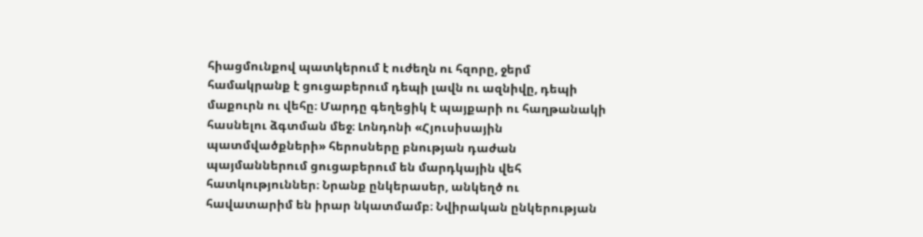հիացմունքով պատկերում է ուժեղն ու հզորը, ջերմ համակրանք է ցուցաբերում դեպի լավն ու ազնիվը, դեպի մաքուրն ու վեհը։ Մարդը գեղեցիկ է պայքարի ու հաղթանակի հասնելու ձգտման մեջ։ Լոնդոնի «Հյուսիսային պատմվածքների» հերոսները բնության դաժան պայմաններում ցուցաբերում են մարդկային վեհ հատկություններ։ Նրանք ընկերասեր, անկեղծ ու հավատարիմ են իրար նկատմամբ։ Նվիրական ընկերության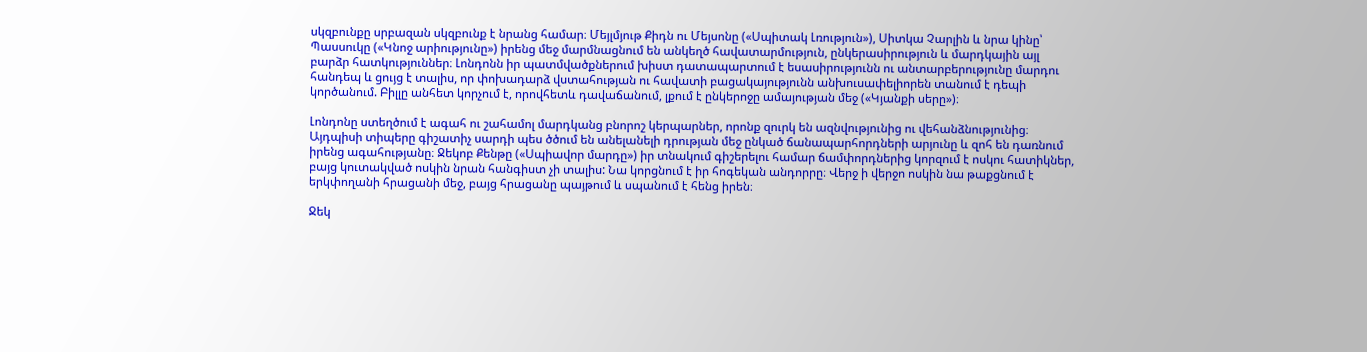սկզբունքը սրբազան սկզբունք է նրանց համար։ Մեյլմյութ Քիդն ու Մեյսոնը («Սպիտակ Լռություն»), Սիտկա Չարլին և նրա կինը՝ Պասսուկը («Կնոջ արիությունը») իրենց մեջ մարմնացնում են անկեղծ հավատարմություն, ընկերասիրություն և մարդկային այլ բարձր հատկություններ։ Լոնդոնն իր պատմվածքներում խիստ դատապարտում է եսասիրությունն ու անտարբերությունը մարդու հանդեպ և ցույց է տալիս, որ փոխադարձ վստահության ու հավատի բացակայությունն անխուսափելիորեն տանում է դեպի կործանում. Բիլլը անհետ կորչում է, որովհետև դավաճանում, լքում է ընկերոջը ամայության մեջ («Կյանքի սերը»)։

Լոնդոնը ստեղծում է ագահ ու շահամոլ մարդկանց բնորոշ կերպարներ, որոնք զուրկ են ազնվությունից ու վեհանձնությունից։ Այդպիսի տիպերը գիշատիչ սարդի պես ծծում են անելանելի դրության մեջ ընկած ճանապարհորդների արյունը և զոհ են դառնում իրենց ագահությանը։ Ջեկոբ Քենթը («Սպիավոր մարդը») իր տնակում գիշերելու համար ճամփորդներից կորզում է ոսկու հատիկներ, բայց կուտակված ոսկին նրան հանգիստ չի տալիս: Նա կորցնում է իր հոգեկան անդորրը։ Վերջ ի վերջո ոսկին նա թաքցնում է երկփողանի հրացանի մեջ, բայց հրացանը պայթում և սպանում է հենց իրեն։

Ջեկ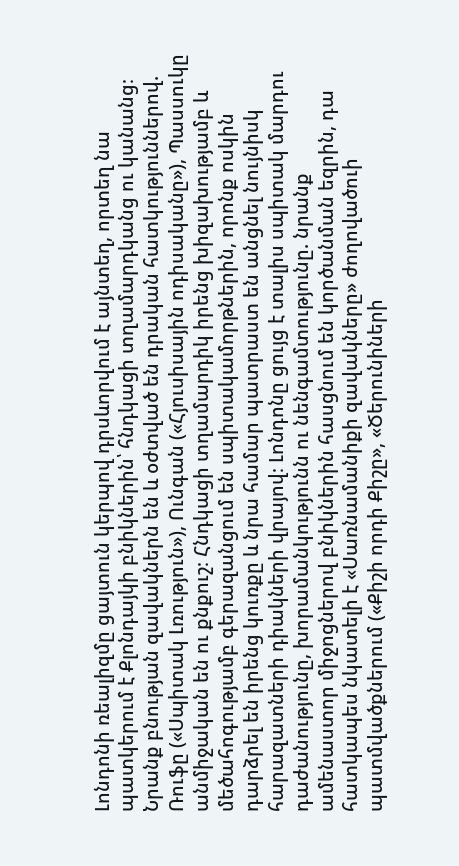Լոնդոնի ռեալիզմը ցայտուն կերպով դրսևորվում է այնտեղ, որտեղ նա պատկերում է Քլոնդայկի բնիկներին՝ հնդկացի տղամարդկանց ու կանանց։ Նրանք բնության զավակներն են և օժտված են դրական հատկություններով. Ռուֆը («Սպիտակ Լռություն»), Ունգան («Հյուսիսային ոդիսականը»), Պասսուկը անմիջական են ու քնքուշ։ Հնդկացի տղամարդիկ իրենց խիզախությամբ և մեծահոգությամբ գերազանցում են սպիտակամորթներին, որոնք ոսկին դարձրել են իրենց կուռքը և նրա համար պատրաստ են անցնել նույնիսկ հարազատների դիակների վրայով։ Լոնդոնը ցույց է տալիս սպիտակ մարդու դաժանությունը, խորամանկությունն ու նենգամտությունը. նրանք ամենաստոր միջոցներով բնիկներին հասցնում են կործանման եզրին, դա հատկապես նկատելի է «Սառնամանիքի զավակները» ժողովածուի պատմվածքներում («Քիշի որդի Քիշը», «Ծերունիների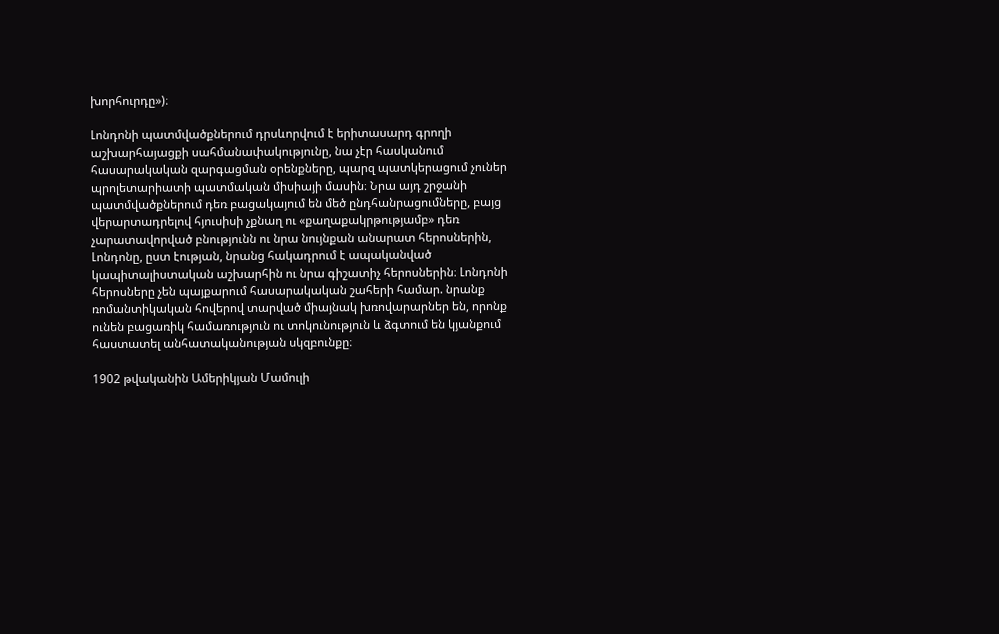խորհուրդը»)։

Լոնդոնի պատմվածքներում դրսևորվում է երիտասարդ գրողի աշխարհայացքի սահմանափակությունը, նա չէր հասկանում հասարակական զարգացման օրենքները, պարզ պատկերացում չուներ պրոլետարիատի պատմական միսիայի մասին։ Նրա այդ շրջանի պատմվածքներում դեռ բացակայում են մեծ ընդհանրացումները, բայց վերարտադրելով հյուսիսի չքնաղ ու «քաղաքակրթությամբ» դեռ չարատավորված բնությունն ու նրա նույնքան անարատ հերոսներին, Լոնդոնը, ըստ էության, նրանց հակադրում է ապականված կապիտալիստական աշխարհին ու նրա գիշատիչ հերոսներին։ Լոնդոնի հերոսները չեն պայքարում հասարակական շահերի համար. նրանք ռոմանտիկական հովերով տարված միայնակ խռովարարներ են, որոնք ունեն բացառիկ համառություն ու տոկունություն և ձգտում են կյանքում հաստատել անհատականության սկզբունքը։

1902 թվականին Ամերիկյան Մամուլի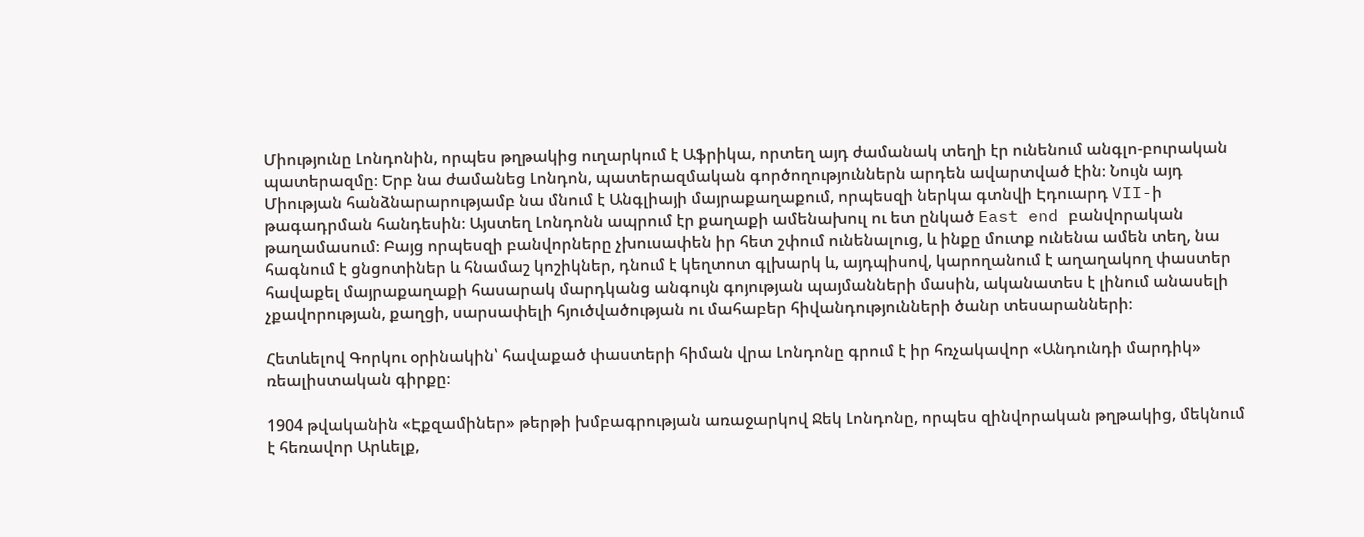Միությունը Լոնդոնին, որպես թղթակից ուղարկում է Աֆրիկա, որտեղ այդ ժամանակ տեղի էր ունենում անգլո-բուրական պատերազմը։ Երբ նա ժամանեց Լոնդոն, պատերազմական գործողություններն արդեն ավարտված էին։ Նույն այդ Միության հանձնարարությամբ նա մնում է Անգլիայի մայրաքաղաքում, որպեսզի ներկա գտնվի Էդուարդ VII-ի թագադրման հանդեսին։ Այստեղ Լոնդոնն ապրում էր քաղաքի ամենախուլ ու ետ ընկած East end բանվորական թաղամասում։ Բայց որպեսզի բանվորները չխուսափեն իր հետ շփում ունենալուց, և ինքը մուտք ունենա ամեն տեղ, նա հագնում է ցնցոտիներ և հնամաշ կոշիկներ, դնում է կեղտոտ գլխարկ և, այդպիսով, կարողանում է աղաղակող փաստեր հավաքել մայրաքաղաքի հասարակ մարդկանց անգույն գոյության պայմանների մասին, ականատես է լինում անասելի չքավորության, քաղցի, սարսափելի հյուծվածության ու մահաբեր հիվանդությունների ծանր տեսարանների։

Հետևելով Գորկու օրինակին՝ հավաքած փաստերի հիման վրա Լոնդոնը գրում է իր հռչակավոր «Անդունդի մարդիկ» ռեալիստական գիրքը։

1904 թվականին «Էքզամիներ» թերթի խմբագրության առաջարկով Ջեկ Լոնդոնը, որպես զինվորական թղթակից, մեկնում է հեռավոր Արևելք,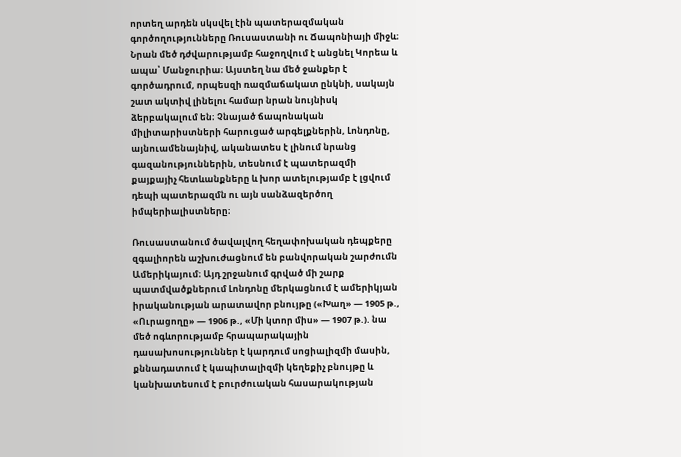որտեղ արդեն սկսվել էին պատերազմական գործողությունները Ռուսաստանի ու Ճապոնիայի միջև։ Նրան մեծ դժվարությամբ հաջողվում է անցնել Կորեա և ապա՝ Մանջուրիա։ Այստեղ նա մեծ ջանքեր է գործադրում, որպեսզի ռազմաճակատ ընկնի, սակայն շատ ակտիվ լինելու համար նրան նույնիսկ ձերբակալում են։ Չնայած ճապոնական միլիտարիստների հարուցած արգելքներին, Լոնդոնը, այնուամենայնիվ, ականատես է լինում նրանց գազանություններին, տեսնում է պատերազմի քայքայիչ հետևանքները և խոր ատելությամբ է լցվում դեպի պատերազմն ու այն սանձազերծող իմպերիալիստները։

Ռուսաստանում ծավալվող հեղափոխական դեպքերը զգալիորեն աշխուժացնում են բանվորական շարժումն Ամերիկայում։ Այդ շրջանում գրված մի շարք պատմվածքներում Լոնդոնը մերկացնում է ամերիկյան իրականության արատավոր բնույթը («Խաղ» — 1905 թ., «Ուրացողը» — 1906 թ., «Մի կտոր միս» — 1907 թ.). նա մեծ ոգևորությամբ հրապարակային դասախոսություններ է կարդում սոցիալիզմի մասին, քննադատում է կապիտալիզմի կեղեքիչ բնույթը և կանխատեսում է բուրժուական հասարակության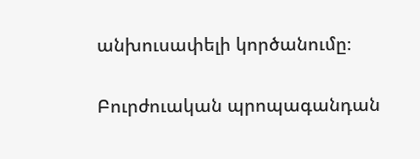անխուսափելի կործանումը։

Բուրժուական պրոպագանդան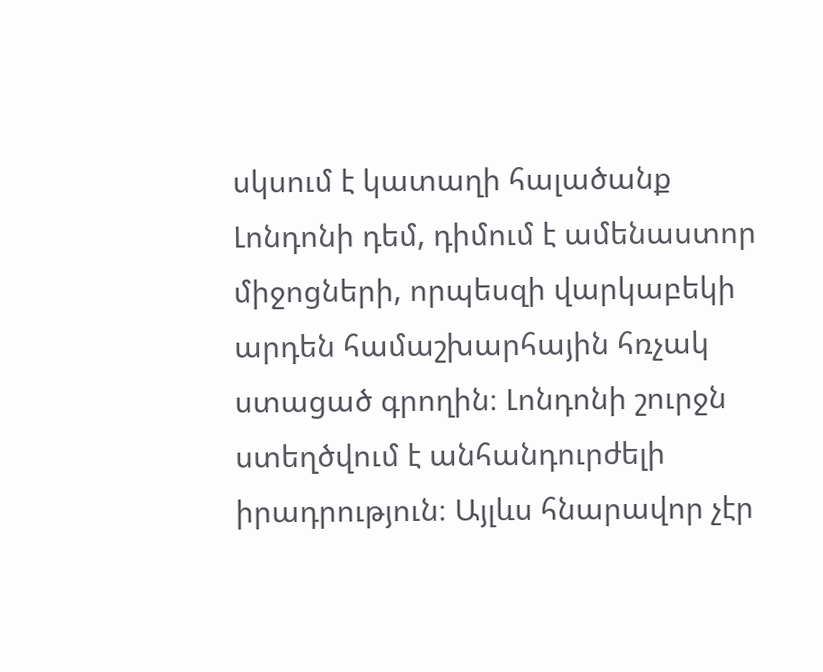սկսում է կատաղի հալածանք Լոնդոնի դեմ, դիմում է ամենաստոր միջոցների, որպեսզի վարկաբեկի արդեն համաշխարհային հռչակ ստացած գրողին։ Լոնդոնի շուրջն ստեղծվում է անհանդուրժելի իրադրություն։ Այլևս հնարավոր չէր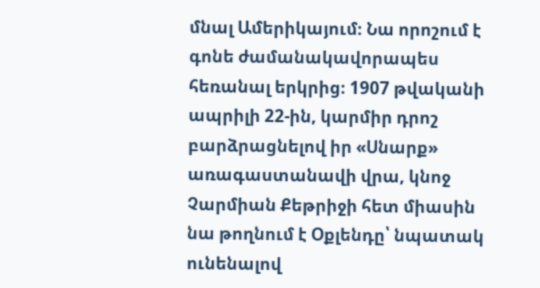մնալ Ամերիկայում։ Նա որոշում է գոնե ժամանակավորապես հեռանալ երկրից։ 1907 թվականի ապրիլի 22-ին, կարմիր դրոշ բարձրացնելով իր «Սնարք» առագաստանավի վրա, կնոջ Չարմիան Քեթրիջի հետ միասին նա թողնում է Օքլենդը՝ նպատակ ունենալով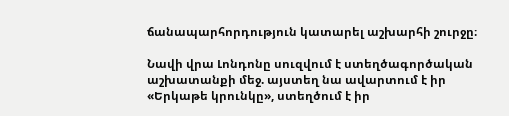ճանապարհորդություն կատարել աշխարհի շուրջը։

Նավի վրա Լոնդոնը սուզվում է ստեղծագործական աշխատանքի մեջ. այստեղ նա ավարտում է իր «Երկաթե կրունկը», ստեղծում է իր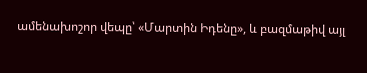ամենախոշոր վեպը՝ «Մարտին Իդենը», և բազմաթիվ այլ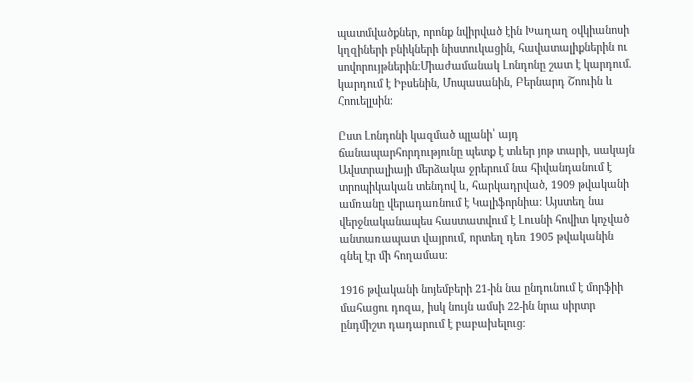պատմվածքներ, որոնք նվիրված էին Խաղաղ օվկիանոսի կղզիների բնիկների նիստուկացին, հավատալիքներին ու սովորույթներին։Միաժամանակ Լոնդոնը շատ է կարդում. կարդում է Իբսենին, Մոպասանին, Բերնարդ Շոուին և Հոուելլսին։

Ըստ Լոնդոնի կազմած պլանի՝ այդ ճանապարհորդությունը պետք է տևեր յոթ տարի, սակայն Ավստրալիայի մերձակա ջրերում նա հիվանդանում է տրոպիկական տենդով և, հարկադրված, 1909 թվականի ամռանը վերադառնում է Կալիֆորնիա։ Այստեղ նա վերջնականապես հաստատվում է Լուսնի հովիտ կոչված անտառապատ վայրում, որտեղ դեռ 1905 թվականին գնել էր մի հողամաս։

1916 թվականի նոյեմբերի 21-ին նա ընդունում է մորֆիի մահացու դոզա, իսկ նույն ամսի 22-ին նրա սիրտր ընդմիշտ դադարում է բաբախելուց։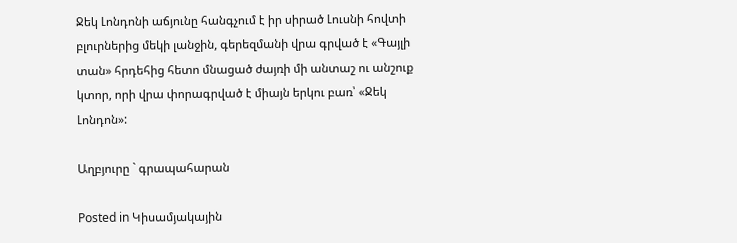Ջեկ Լոնդոնի աճյունը հանգչում է իր սիրած Լուսնի հովտի բլուրներից մեկի լանջին, գերեզմանի վրա գրված է «Գայլի տան» հրդեհից հետո մնացած ժայռի մի անտաշ ու անշուք կտոր, որի վրա փորագրված է միայն երկու բառ՝ «Ջեկ Լոնդոն»:

Աղբյուրը ` գրապահարան

Posted in Կիսամյակային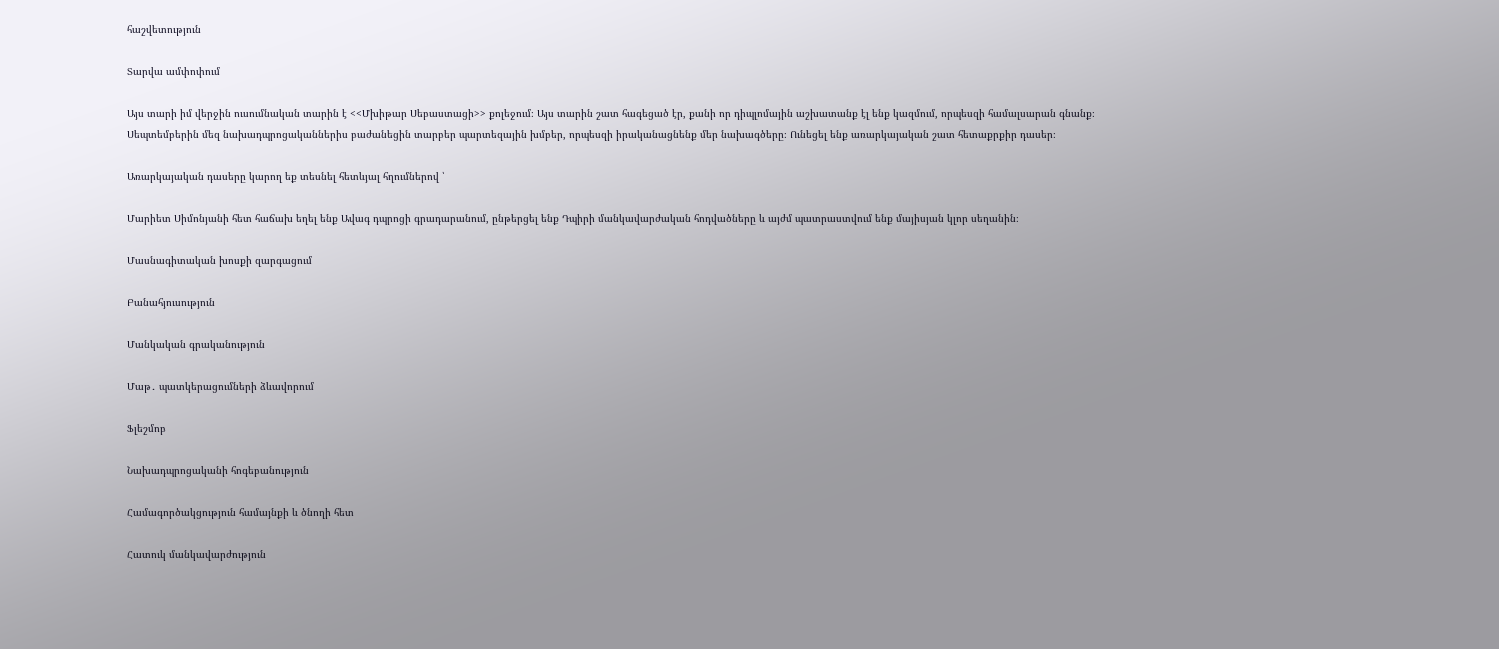հաշվետություն

Տարվա ամփոփում

Այս տարի իմ վերջին ուսումնական տարին է <<Մխիթար Սեբաստացի>> քոլեջում։ Այս տարին շատ հագեցած էր, քանի որ դիպլոմային աշխատանք էլ ենք կազմում, որպեսզի համալսարան գնանք։ Սեպտեմբերին մեզ նախադպրոցականներիս բաժանեցին տարբեր պարտեզային խմբեր, որպեսզի իրականացնենք մեր նախագծերը։ Ունեցել ենք առարկայական շատ հետաքրքիր դասեր։

Առարկայական դասերը կարող եք տեսնել հետևյալ հղումներով ՝

Մարիետ Սիմոնյանի հետ հաճախ եղել ենք Ավագ դպրոցի գրադարանում, ընթերցել ենք Դպիրի մանկավարժական հոդվածները և այժմ պատրաստվում ենք մայիսյան կլոր սեղանին։

Մասնագիտական խոսքի զարգացում

Բանահյուսություն

Մանկական գրականություն

Մաթ․ պատկերացումների ձևավորում

Ֆլեշմոբ

Նախադպրոցականի հոգեբանություն

Համագործակցություն համայնքի և ծնողի հետ

Հատուկ մանկավարժություն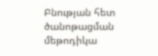Բնության հետ ծանոթացման մեթոդիկա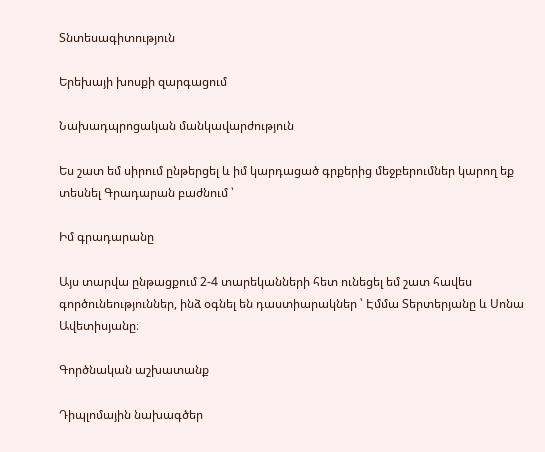Տնտեսագիտություն

Երեխայի խոսքի զարգացում

Նախադպրոցական մանկավարժություն

Ես շատ եմ սիրում ընթերցել և իմ կարդացած գրքերից մեջբերումներ կարող եք տեսնել Գրադարան բաժնում ՝

Իմ գրադարանը

Այս տարվա ընթացքում 2-4 տարեկանների հետ ունեցել եմ շատ հավես գործունեություններ, ինձ օգնել են դաստիարակներ ՝ Էմմա Տերտերյանը և Սոնա Ավետիսյանը։

Գործնական աշխատանք

Դիպլոմային նախագծեր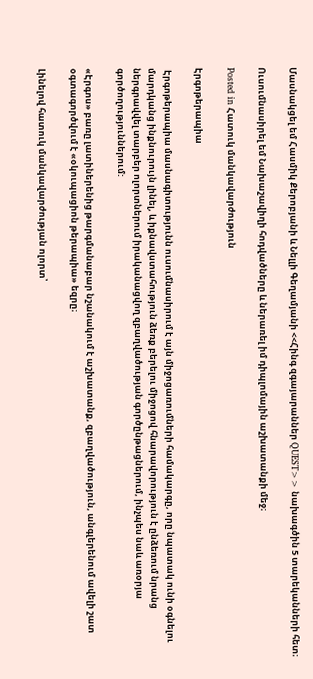Մասնակցել եմ Հասմիկ Քերոբյանի և Նելլի Գեղամյանի <<Հինգ զգայարաններ QUEST>> նախագծին 5 տարեկանների հետ։

Ուսումնասիրել եմ Նախաշավիղի հոդվածները և ներառել իմ դիպլոմային աշխատանքի մեջ։

Posted in Հատուկ մանկավարժություն

Էրգոթերապիա

 Էրգոթերապիա մասնագիտությունն ուսումնասիրում է այն միջոցառումների համակարգը, որը նպատակ ունի օգնելու մարդկանց ինքնուրույն լինել, և իքնավստահություն ձեռք բերելու միջոցով հնարավորություն է ընձեռում նրանց ներգրավվել տարբեր ոլորտներում իրականացվող զբաղվածության գործընթացներում, ինչպես նաև առօրյա գործողություններում:

«Էրգոս» բառը լատիներենից թարգմանաբար նշանակում է աշխատանք, զբաղվածություն, անգլերենում ավելի շատ օգտագործվում է «օկուպացիոն թերապիա» եզրը։

Լինելով հատուկ մանկավարժության ոլորտ՝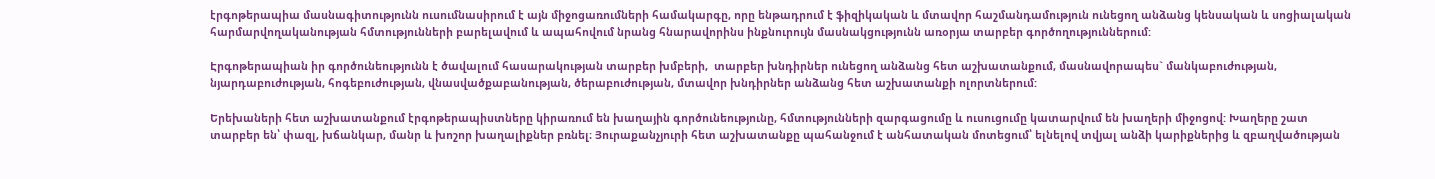էրգոթերապիա մասնագիտությունն ուսումնասիրում է այն միջոցառումների համակարգը, որը ենթադրում է ֆիզիկական և մտավոր հաշմանդամություն ունեցող անձանց կենսական և սոցիալական հարմարվողականության հմտությունների բարելավում և ապահովում նրանց հնարավորինս ինքնուրույն մասնակցությունն առօրյա տարբեր գործողություններում:

Էրգոթերապիան իր գործունեությունն է ծավալում հասարակության տարբեր խմբերի,  տարբեր խնդիրներ ունեցող անձանց հետ աշխատանքում, մասնավորապես` մանկաբուժության, նյարդաբուժության, հոգեբուժության, վնասվածքաբանության, ծերաբուժության, մտավոր խնդիրներ անձանց հետ աշխատանքի ոլորտներում:

Երեխաների հետ աշխատանքում էրգոթերապիստները կիրառում են խաղային գործունեությունը, հմտությունների զարգացումը և ուսուցումը կատարվում են խաղերի միջոցով: Խաղերը շատ տարբեր են՝ փազլ, խճանկար, մանր և խոշոր խաղալիքներ բռնել։ Յուրաքանչյուրի հետ աշխատանքը պահանջում է անհատական մոտեցում՝ ելնելով տվյալ անձի կարիքներից և զբաղվածության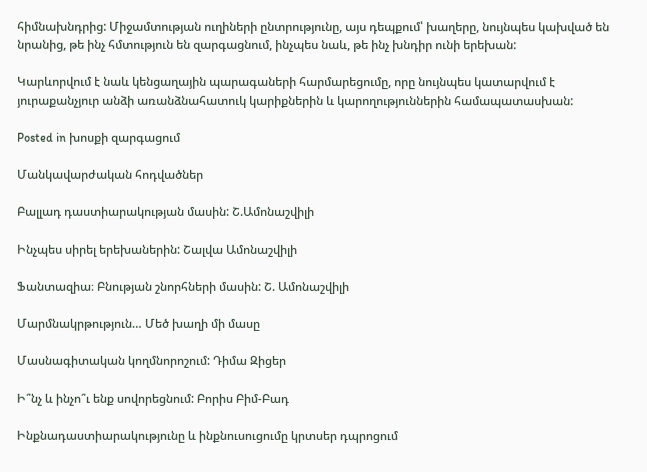հիմնախնդրից: Միջամտության ուղիների ընտրությունը, այս դեպքում՝ խաղերը, նույնպես կախված են նրանից, թե ինչ հմտություն են զարգացնում, ինչպես նաև, թե ինչ խնդիր ունի երեխան:

Կարևորվում է նաև կենցաղային պարագաների հարմարեցումը, որը նույնպես կատարվում է յուրաքանչյուր անձի առանձնահատուկ կարիքներին և կարողություններին համապատասխան:

Posted in խոսքի զարգացում

Մանկավարժական հոդվածներ

Բալլադ դաստիարակության մասին: Շ.Ամոնաշվիլի

Ինչպես սիրել երեխաներին: Շալվա Ամոնաշվիլի

Ֆանտազիա։ Բնության շնորհների մասին: Շ. Ամոնաշվիլի

Մարմնակրթություն… Մեծ խաղի մի մասը

Մասնագիտական կողմնորոշում: Դիմա Զիցեր

Ի՞նչ և ինչո՞ւ ենք սովորեցնում: Բորիս Բիմ-Բադ

Ինքնադաստիարակությունը և ինքնուսուցումը կրտսեր դպրոցում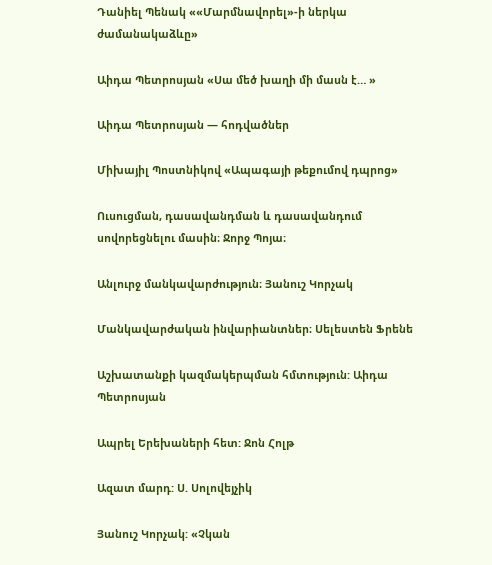Դանիել Պենակ ««Մարմնավորել»-ի ներկա ժամանակաձևը»

Աիդա Պետրոսյան «Սա մեծ խաղի մի մասն է… »

Աիդա Պետրոսյան — հոդվածներ

Միխայիլ Պոստնիկով «Ապագայի թեքումով դպրոց»

Ուսուցման, դասավանդման և դասավանդում սովորեցնելու մասին։ Ջորջ Պոյա։

Անլուրջ մանկավարժություն։ Յանուշ Կորչակ

Մանկավարժական ինվարիանտներ։ Սելեստեն Ֆրենե

Աշխատանքի կազմակերպման հմտություն: Աիդա Պետրոսյան

Ապրել Երեխաների հետ: Ջոն Հոլթ

Ազատ մարդ: Ս. Սոլովեյչիկ

Յանուշ Կորչակ: «Չկան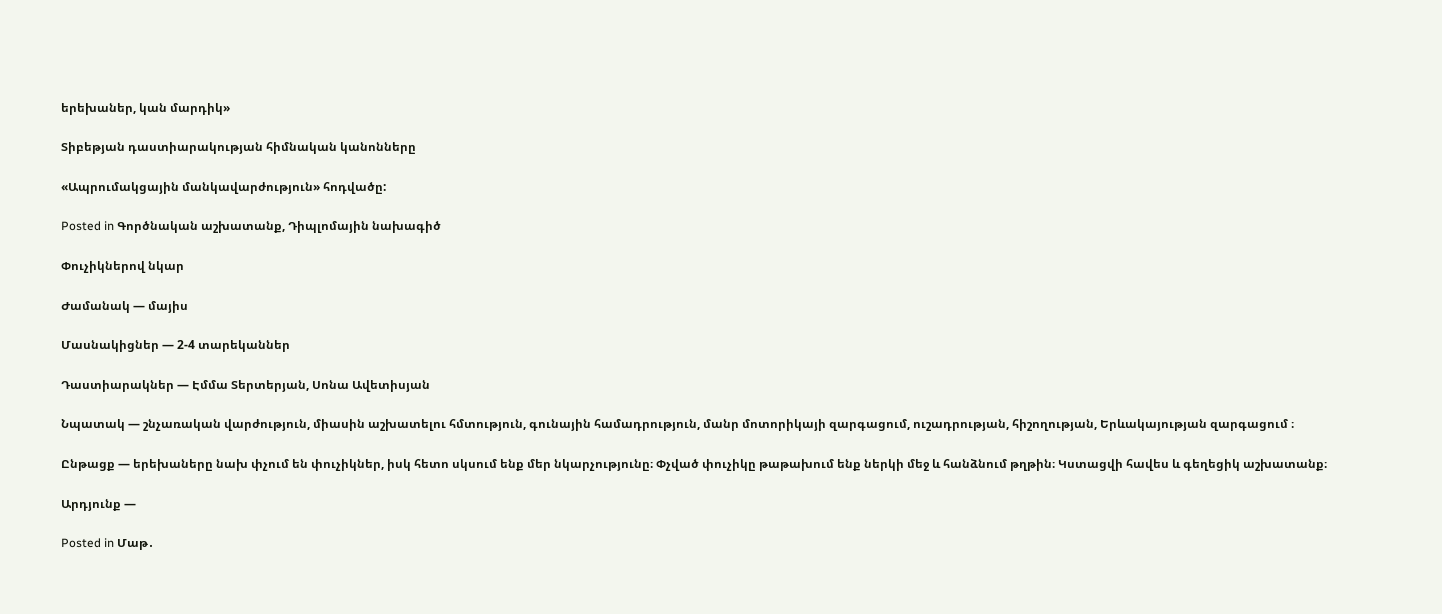երեխաներ, կան մարդիկ»

Տիբեթյան դաստիարակության հիմնական կանոնները

«Ապրումակցային մանկավարժություն» հոդվածը:

Posted in Գործնական աշխատանք, Դիպլոմային նախագիծ

Փուչիկներով նկար

Ժամանակ — մայիս

Մասնակիցներ — 2-4 տարեկաններ

Դաստիարակներ — Էմմա Տերտերյան, Սոնա Ավետիսյան

Նպատակ — շնչառական վարժություն, միասին աշխատելու հմտություն, գունային համադրություն, մանր մոտորիկայի զարգացում, ուշադրության, հիշողության, Երևակայության զարգացում ։

Ընթացք — երեխաները նախ փչում են փուչիկներ, իսկ հետո սկսում ենք մեր նկարչությունը։ Փչված փուչիկը թաթախում ենք ներկի մեջ և հանձնում թղթին։ Կստացվի հավես և գեղեցիկ աշխատանք։

Արդյունք —

Posted in Մաթ․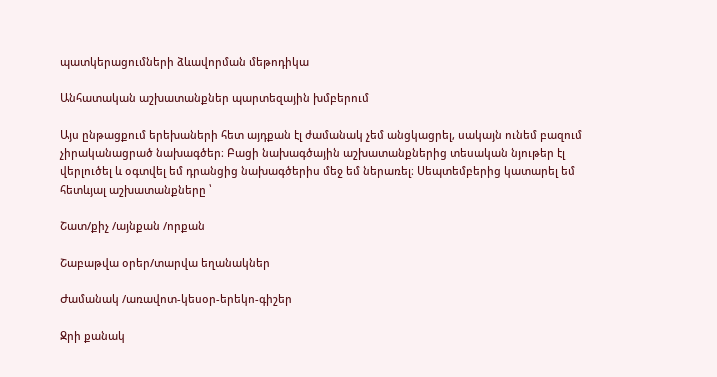պատկերացումների ձևավորման մեթոդիկա

Անհատական աշխատանքներ պարտեզային խմբերում

Այս ընթացքում երեխաների հետ այդքան էլ ժամանակ չեմ անցկացրել, սակայն ունեմ բազում չիրականացրած նախագծեր։ Բացի նախագծային աշխատանքներից տեսական նյութեր էլ վերլուծել և օգտվել եմ դրանցից նախագծերիս մեջ եմ ներառել։ Սեպտեմբերից կատարել եմ հետևյալ աշխատանքները ՝

Շատ/քիչ /այնքան /որքան

Շաբաթվա օրեր/տարվա եղանակներ

Ժամանակ /առավոտ-կեսօր-երեկո-գիշեր

Ջրի քանակ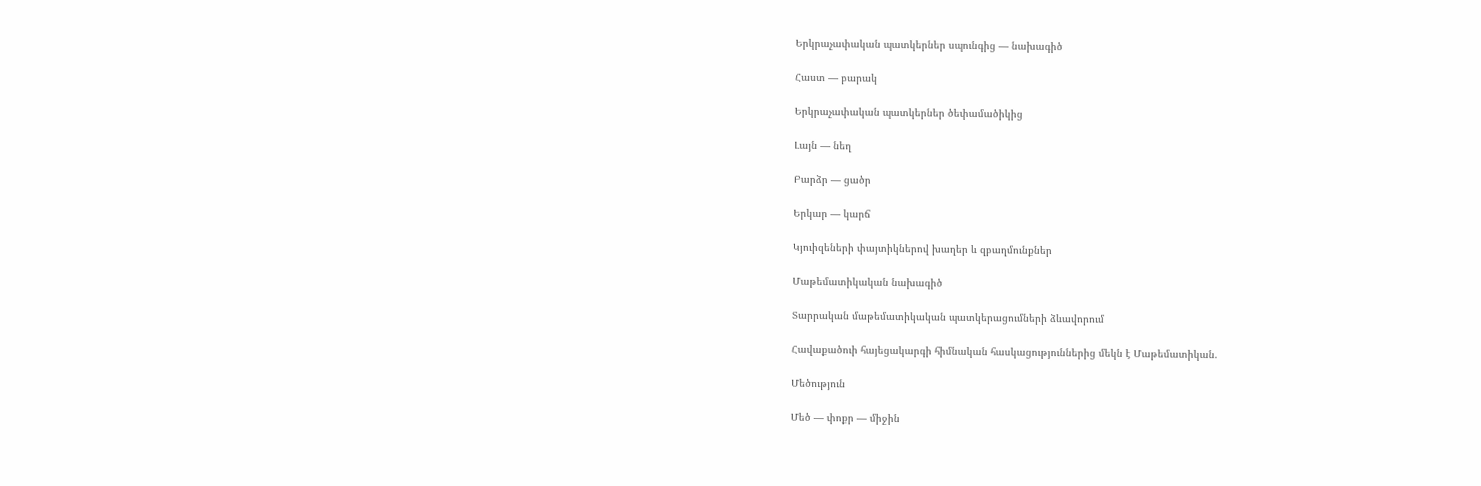Երկրաչափական պատկերներ սպունգից — նախագիծ

Հաստ — բարակ

Երկրաչափական պատկերներ ծեփամածիկից

Լայն — նեղ

Բարձր — ցածր

Երկար — կարճ

Կյուիզեների փայտիկներով խաղեր և զբաղմունքներ

Մաթեմատիկական նախագիծ

Տարրական մաթեմատիկական պատկերացումների ձևավորում

Հավաքածուի հայեցակարգի հիմնական հասկացություններից մեկն է Մաթեմատիկան.

Մեծություն

Մեծ — փոքր — միջին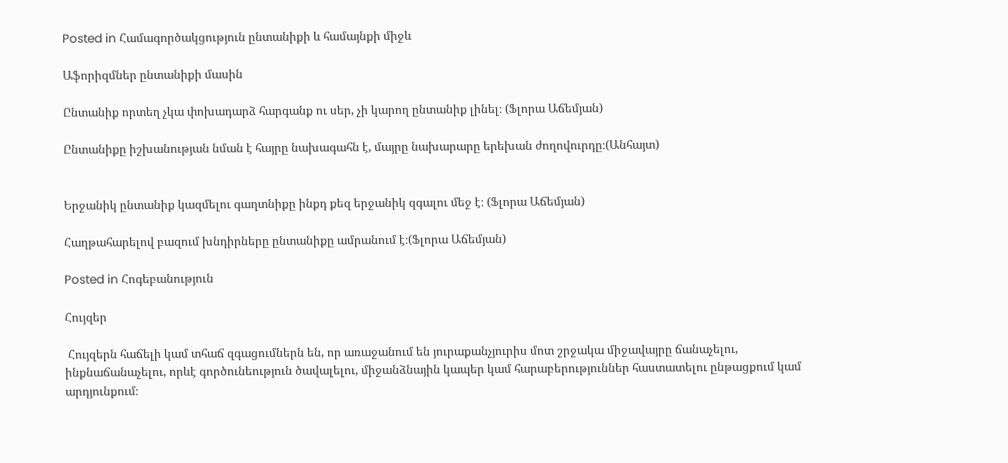Posted in Համագործակցություն ընտանիքի և համայնքի միջև

Աֆորիզմներ ընտանիքի մասին

Ընտանիք որտեղ չկա փոխադարձ հարգանք ու սեր, չի կարող ընտանիք լինել։ (Ֆլորա Աճեմյան)

Ընտանիքը իշխանության նման է հայրը նախագահն է, մայրը նախարարը երեխան ժողովուրդը։(Անհայտ)


Երջանիկ ընտանիք կազմելու գաղտնիքը ինքդ քեզ երջանիկ զգալու մեջ է։ (Ֆլորա Աճեմյան)

Հաղթահարելով բազում խնդիրները ընտանիքը ամրանում է։(Ֆլորա Աճեմյան)

Posted in Հոգեբանություն

Հույզեր

 Հույզերն հաճելի կամ տհաճ զգացումներն են, որ առաջանում են յուրաքանչյուրիս մոտ շրջակա միջավայրը ճանաչելու, ինքնաճանաչելու, որևէ գործունեություն ծավալելու, միջանձնային կապեր կամ հարաբերություններ հաստատելու ընթացքում կամ արդյունքում։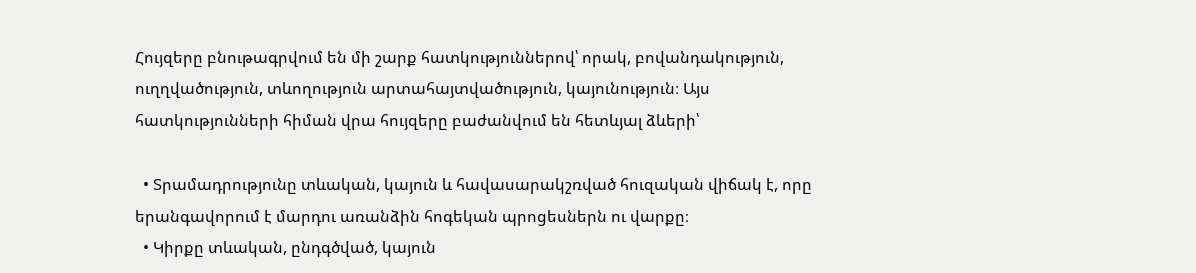Հույզերը բնութագրվում են մի շարք հատկություններով՝ որակ, բովանդակություն, ուղղվածություն, տևողություն արտահայտվածություն, կայունություն։ Այս հատկությունների հիման վրա հույզերը բաժանվում են հետևյալ ձևերի՝

  • Տրամադրությունը տևական, կայուն և հավասարակշռված հուզական վիճակ է, որը երանգավորում է մարդու առանձին հոգեկան պրոցեսներն ու վարքը։
  • Կիրքը տևական, ընդգծված, կայուն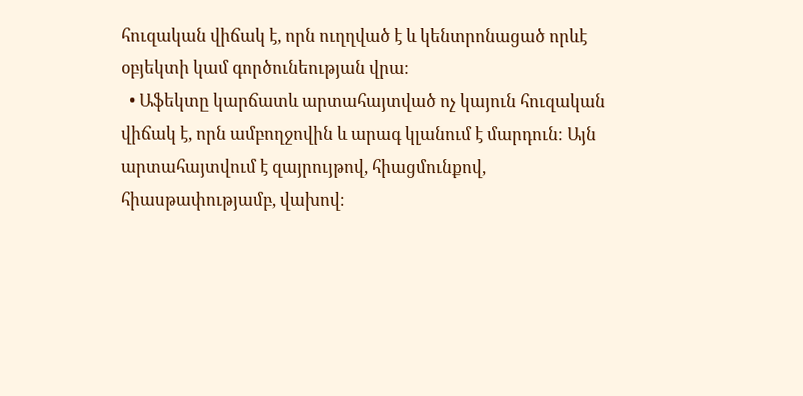հուզական վիճակ է, որն ուղղված է և կենտրոնացած որևէ օբյեկտի կամ գործունեության վրա։
  • Աֆեկտը կարճատև արտահայտված ոչ կայուն հուզական վիճակ է, որն ամբողջովին և արագ կլանում է մարդուն։ Այն արտահայտվում է զայրույթով, հիացմունքով, հիասթափությամբ, վախով։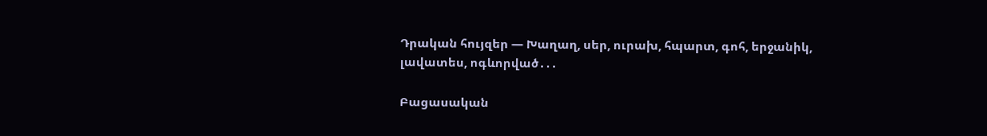Դրական հույզեր — Խաղաղ, սեր, ուրախ, հպարտ, գոհ, երջանիկ, լավատես, ոգևորված․․․

Բացասական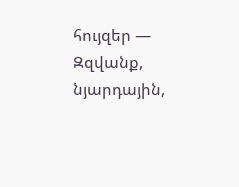հույզեր — Զզվանք, նյարդային,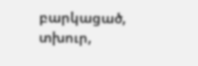բարկացած, տխուր,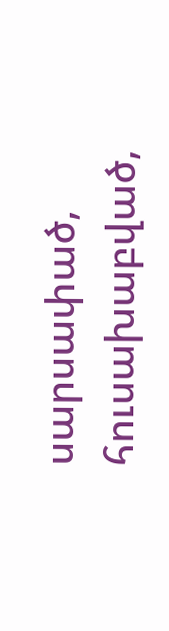սարսափած, հուսախաբված,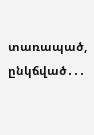տառապած, ընկճված․․․